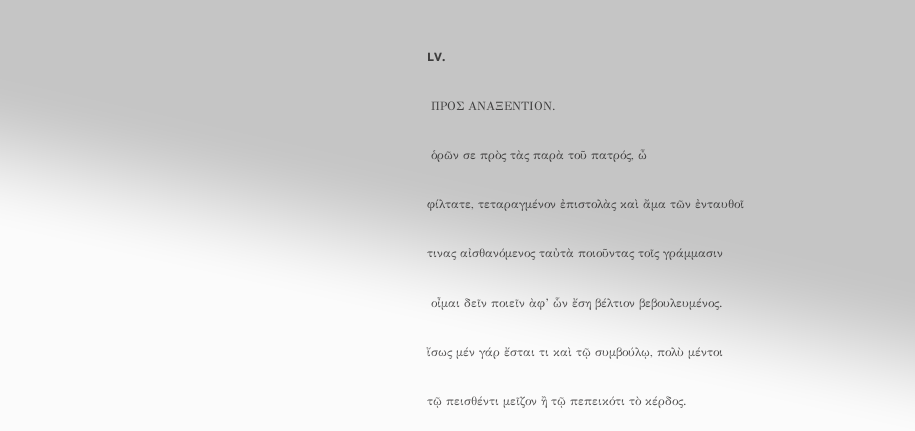LV.

 ΠΡΟΣ ΑΝΑΞΕΝΤΙΟΝ.

 ὁρῶν σε πρὸς τὰς παρὰ τοῦ πατρός, ὦ

φίλτατε, τεταραγμένον ἐπιστολὰς καὶ ἄμα τῶν ἐνταυθοῖ

τινας αἰσθανόμενος ταὐτὰ ποιοῦντας τοῖς γράμμασιν

 οἶμαι δεῖν ποιεῖν ὰφ’ ὧν ἔση βέλτιον βεβουλευμένος.

ἴσως μέν γάρ ἔσται τι καὶ τῷ συμβούλῳ, πολὺ μέντοι

τῷ πεισθέντι μεῖζον ἢ τῷ πεπεικότι τὸ κέρδος.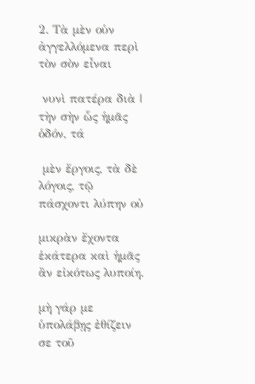2. Τὰ μὲν οὑν ἀγγελλόμενα περὶ τὸν σὸν εἶναι

 νυνὶ πατέρα διὰ | τὴν σὴν ὧς ἡμᾶς ὁδόν, τά

 μὲν ἔργοις, τὰ δὲ λόγοις, τῷ πάσχοντι λύπην οὐ

μικρὰν ἔχοντα ἑκάτερα καὶ ἡμᾶς ἂν εἰκότως λυποίη.

μὴ γάρ με ὑπολάβῃς ἐθίζειν σε τοῦ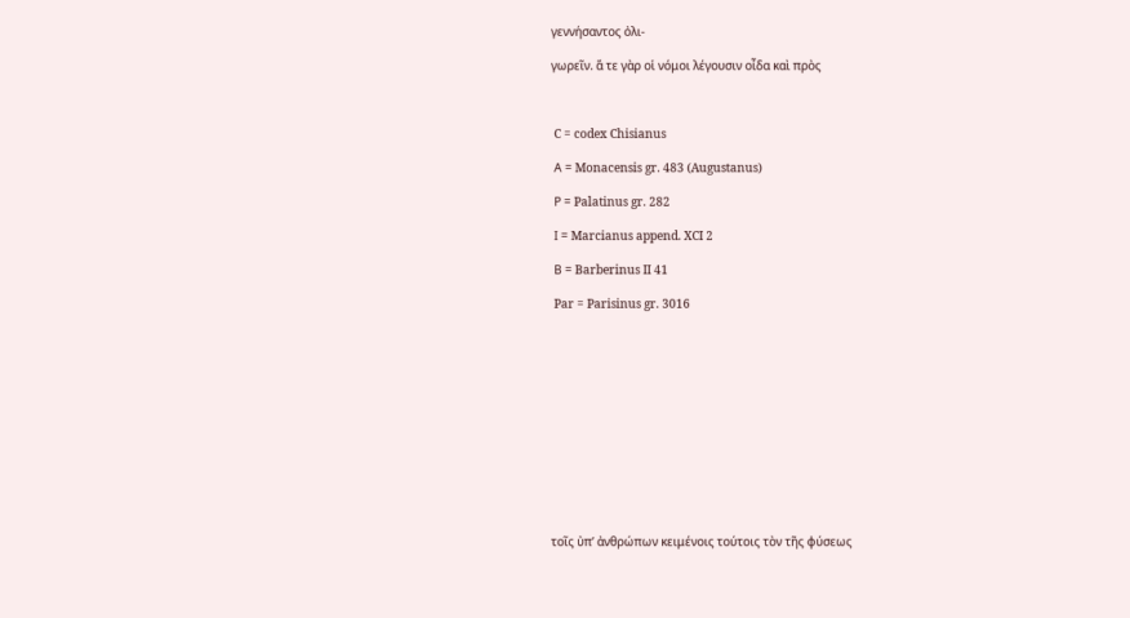γεννήσαντος ὀλι-

γωρεῖν. ἅ τε γὰρ οἱ νόμοι λέγουσιν οἶδα καὶ πρὸς



 C = codex Chisianus

 Α = Monacensis gr. 483 (Augustanus)

 Ρ = Palatinus gr. 282

 Ι = Marcianus append. XCI 2

 Β = Barberinus II 41

 Par = Parisinus gr. 3016













τοῖς ὐπ’ ἀνθρώπων κειμένοις τούτοις τὸν τῆς φύσεως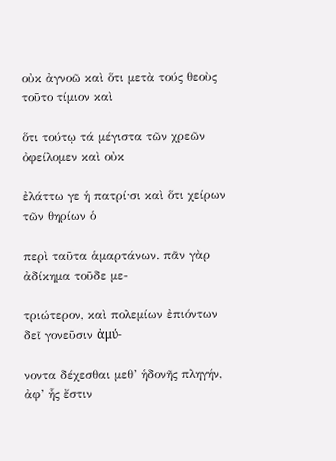οὐκ ἀγνοῶ καὶ ὅτι μετὰ τούς θεοὺς τοῦτο τίμιον καὶ

ὅτι τούτῳ τά μέγιστα τῶν χρεῶν ὀφείλομεν καὶ οὐκ

ἐλάττω γε ἡ πατρί·σι καὶ ὅτι χείρων τῶν θηρίων ὁ

περὶ ταῦτα ἁμαρτάνων. πᾶν γὰρ ἀδίκημα τοῦδε με-

τριώτερον, καὶ πολεμίων ἐπιόντων δεῖ γονεῦσιν ἀμύ-

νοντα δέχεσθαι μεθ’ ἡδονῆς πληγήν, ἀφ’ ἧς ἔστιν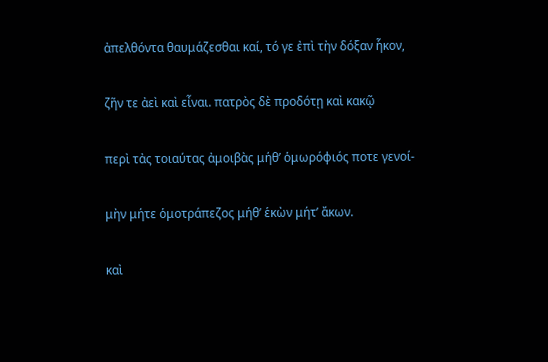ἀπελθόντα θαυμάζεσθαι καί, τό γε ἐπὶ τὴν δόξαν ἧκον,

ζῆν τε ἀεὶ καὶ εἶναι. πατρὸς δὲ προδότῃ καὶ κακῷ

περὶ τἀς τοιαύτας ἀμοιβὰς μήθ’ ὁμωρόφιός ποτε γενοί-

μὴν μήτε ὁμοτράπεζος μήθ’ ἑκὼν μήτ’ ἄκων.

καὶ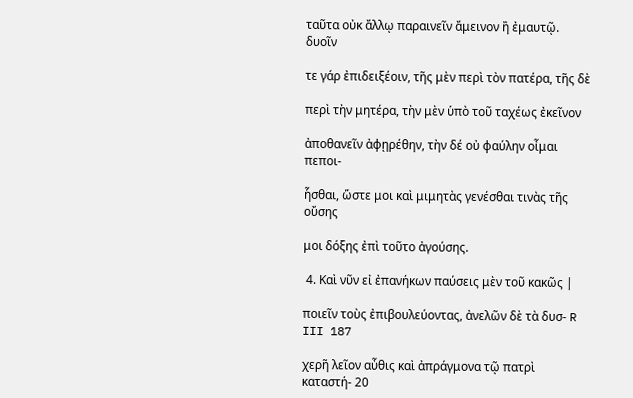ταῦτα οὐκ ἄλλῳ παραινεῖν ἄμεινον ἢ ἐμαυτῷ. δυοῖν

τε γάρ ἐπιδειξέοιν, τῆς μὲν περὶ τὸν πατέρα, τῆς δὲ

περὶ τὴν μητέρα, τὴν μὲν ὑπὸ τοῦ ταχέως ἐκεῖνον

ἀποθανεῖν ἀφῃρέθην, τὴν δέ οὐ φαύλην οἶμαι πεποι-

ἧσθαι, ὥστε μοι καὶ μιμητὰς γενέσθαι τινὰς τῆς οὔσης

μοι δόξης ἐπὶ τοῦτο ἀγούσης.

 4. Καὶ νῦν εἰ ἐπανήκων παύσεις μὲν τοῦ κακῶς |

ποιεῖν τοὺς ἐπιβουλεύοντας, ἀνελῶν δὲ τὰ δυσ- R III 187

χερῆ λεῖον αὖθις καὶ ἀπράγμονα τῷ πατρὶ καταστή- 20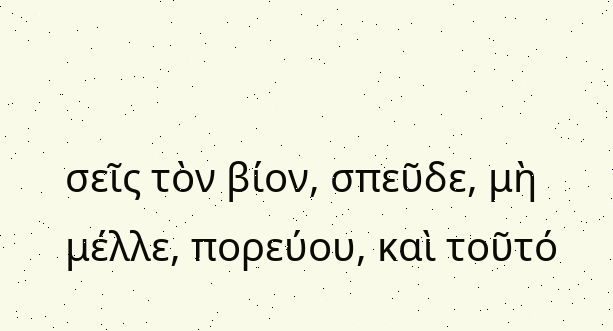σεῖς τὸν βίον, σπεῦδε, μὴ μέλλε, πορεύου, καὶ τοῦτό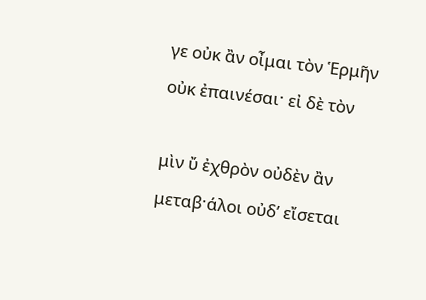γε οὐκ ἂν οἶμαι τὸν Ἑρμῆν οὐκ ἐπαινέσαι· εἰ δὲ τὸν

μὶν ὔ ἐχθρὸν οὐδὲν ἂν μεταβ·άλοι οὐδ’ εἴσεται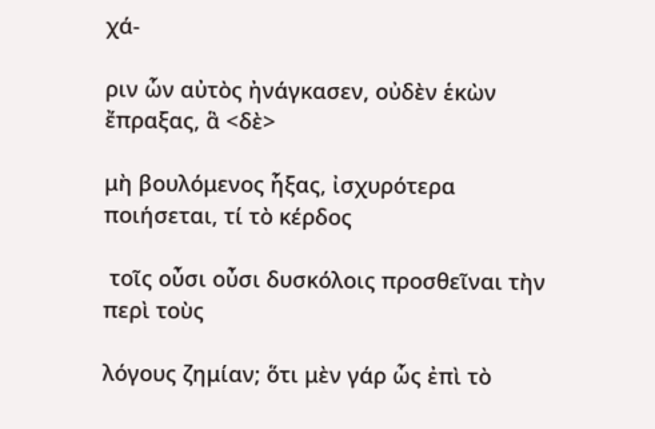χά-

ριν ὧν αὐτὸς ἠνάγκασεν, οὐδὲν ἑκὼν ἔπραξας, ἃ <δὲ>

μὴ βουλόμενος ἧξας, ἰσχυρότερα ποιήσεται, τί τὸ κέρδος

 τοῖς οὖσι οὖσι δυσκόλοις προσθεῖναι τὴν περὶ τοὺς

λόγους ζημίαν; ὅτι μὲν γάρ ὧς ἐπὶ τὸ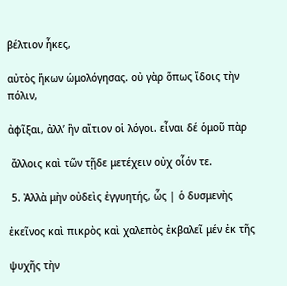βέλτιον ἧκες,

αὐτὸς ἥκων ὡμολόγησας. οὐ γὰρ ὅπως ἴδοις τὴν πόλιν,

ἀφῖξαι, ἀλλ’ ἣν αἴτιον οἱ λόγοι. εἶναι δέ ὁμοῦ πὰρ

 ἄλλοις καὶ τῶν τῇδε μετέχειν οὐχ οἷόν τε.

 5. Ἀλλὰ μὴν οὐδεὶς ἐγγυητής, ὧς | ὁ δυσμενὴς

ἐκεῖνος καὶ πικρὸς καὶ χαλεπὸς ἐκβαλεῖ μέν ἐκ τῆς

ψυχῆς τὴν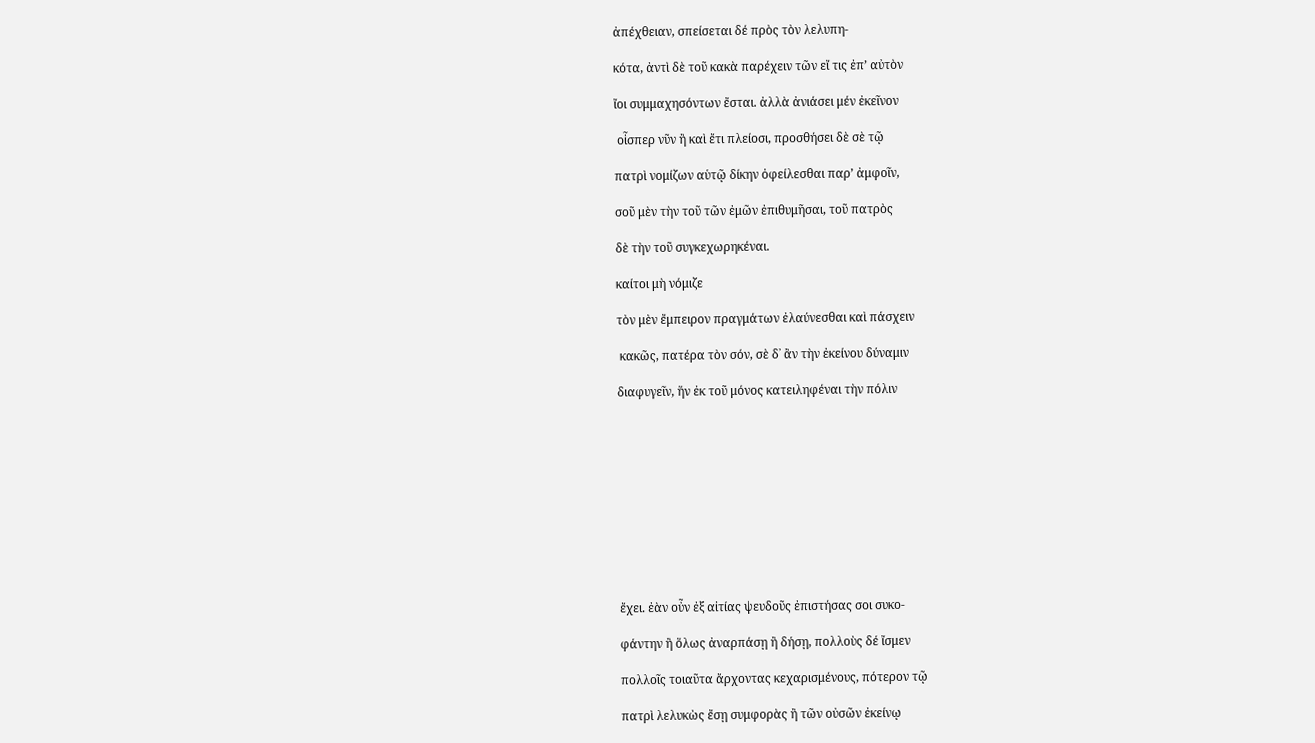ἀπέχθειαν, σπείσεται δέ πρὸς τὸν λελυπη-

κότα, ἀντὶ δὲ τοῦ κακὰ παρέχειν τῶν εἴ τις ἐπ’ αὐτὸν

ἴοι συμμαχησόντων ἔσται. ἀλλὰ ἀνιάσει μέν ἐκεῖνον

 οἷσπερ νῦν ἢ καὶ ἔτι πλείοσι, προσθήσει δὲ σὲ τῷ

πατρὶ νομίζων αὑτῷ δίκην ὀφείλεσθαι παρ’ ἀμφοῖν,

σοῦ μὲν τὴν τοῦ τῶν ἐμῶν ἐπιθυμῆσαι, τοῦ πατρὸς

δὲ τὴν τοῦ συγκεχωρηκέναι.

καίτοι μὴ νόμιζε

τὸν μὲν ἔμπειρον πραγμάτων ἐλαύνεσθαι καὶ πάσχειν

 κακῶς, πατέρα τὸν σόν, σὲ δ᾿ ἂν τὴν ἐκείνου δύναμιν

διαφυγεῖν, ἥν ἐκ τοῦ μόνος κατειληφέναι τὴν πόλιν











ἔχει. ἐὰν οὖν ἐξ αἰτίας ψευδοῦς ἐπιστήσας σοι συκο-

φάντην ἢ ὅλως ἀναρπάσῃ ἢ δήσῃ, πολλοὺς δέ ἴσμεν

πολλοῖς τοιαῦτα ἄρχοντας κεχαρισμένους, πότερον τῷ

πατρὶ λελυκὼς ἔσῃ συμφορὰς ἢ τῶν οὐσῶν ἐκείνῳ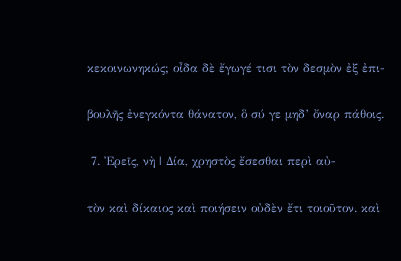κεκοινωνηκώς; οἶδα δὲ ἔγωγέ τισι τὸν δεσμὸν ἐξ ἐπι-

βουλῆς ἐνεγκόντα θάνατον, ὃ σύ γε μηδ’ ὄναρ πάθοις.

 7. Ἐρεῖς, νὴ | Δία, χρηστὸς ἔσεσθαι περὶ αὐ-

τὸν καὶ δίκαιος καὶ ποιήσειν οὐδὲν ἔτι τοιοῦτον. καὶ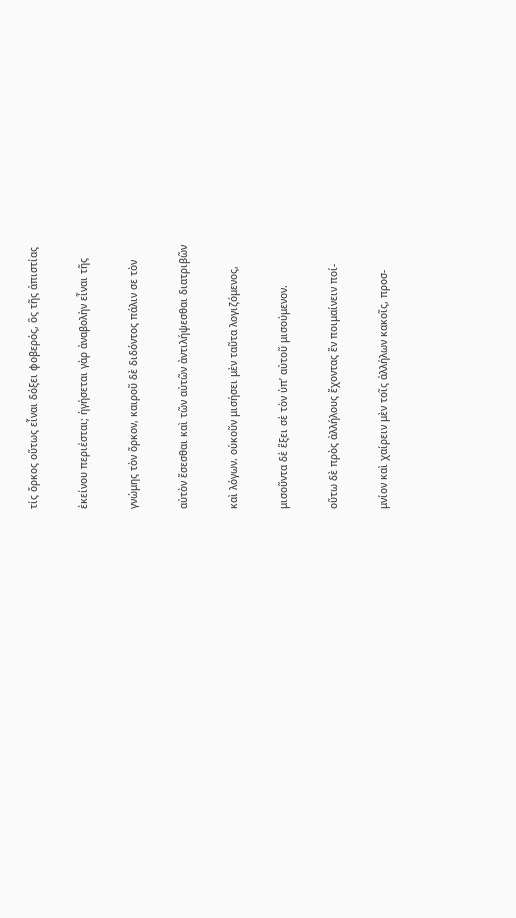τίς ὅρκος οὕτως εἶναι δόξει φοβερός, ὃς τῆς ἀπιστίας

ἐκείνου περιέσται; ἡγήσεται γὰρ ἀναβολὴν εἶναι τῆς

γνώμης τὸν ὅρκον, καιροῦ δὲ διδόντος πάλιν σε τὸν

αὐτὸν ἔσεσθαι καὶ τῶν αὐτῶν ἀντιλήψεσθαι διατριβῶν

καὶ λόγων. οὐκοῦν μισήσει μὲν ταῦτα λογιζόμενος,

μισοῦντα δὲ ἕξει σὲ τὸν ὑπ’ αὐτοῦ μισούμενον.

οὕτω δὲ πρὸς ἀλλήλους ἔχοντας ἒν ποιμαίνειν ποί-

μνίον καὶ χαίρειν μὲν τοῖς ἀλλήλων κακοῖς, προσ-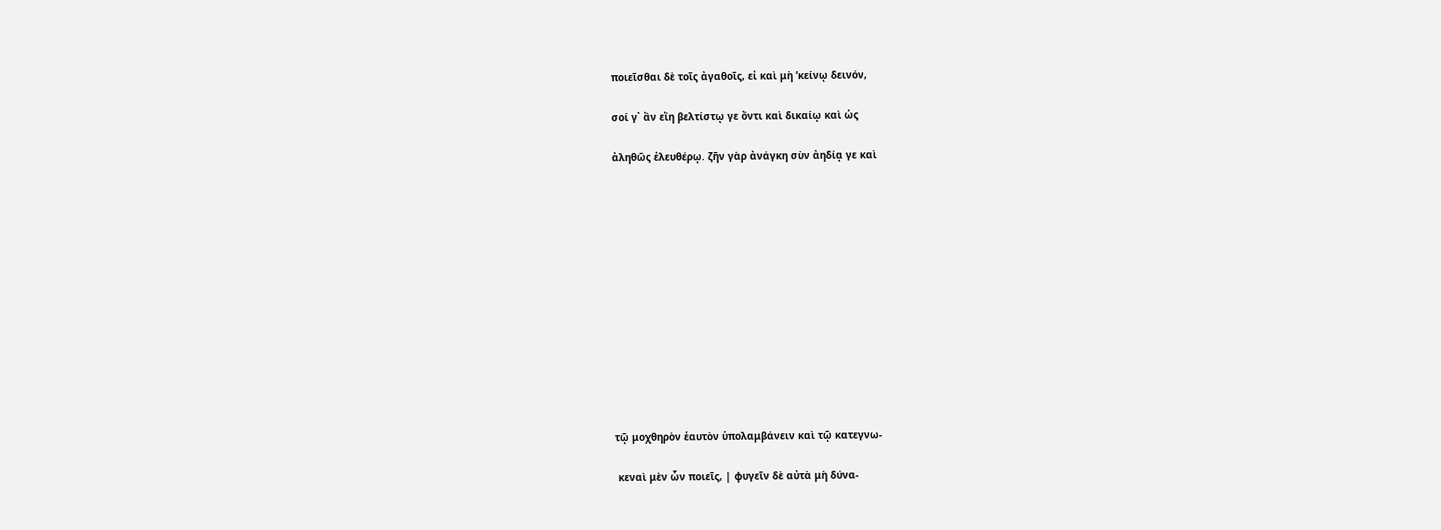ποιεῖσθαι δὲ τοῖς ἀγαθοῖς, εἰ καὶ μὴ ’κείνῳ δεινόν,

σοί γ᾿ ἂν εἴη βελτίστῳ γε ὄντι καὶ δικαίῳ καὶ ὡς

ἀληθῶς ἐλευθέρῳ. ζῆν γὰρ ἀνάγκη σὺν ἀηδίᾳ γε καὶ













τῷ μοχθηρὸν ἑαυτὸν ὑπολαμβάνειν καὶ τῷ κατεγνω-

 κεναὶ μὲν ὧν ποιεῖς, | φυγεῖν δὲ αὐτὰ μὴ δύνα-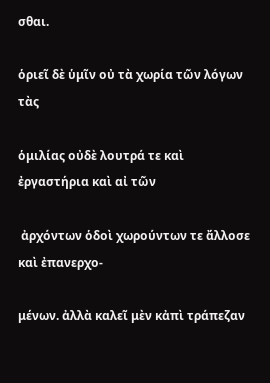σθαι.

ὁριεῖ δὲ ὑμῖν οὐ τὰ χωρία τῶν λόγων τὰς

ὁμιλίας οὐδὲ λουτρά τε καὶ ἐργαστήρια καὶ αἰ τῶν

 ἀρχόντων ὁδοὶ χωρούντων τε ἄλλοσε καὶ ἐπανερχο-

μένων. ἀλλὰ καλεῖ μὲν κἀπὶ τράπεζαν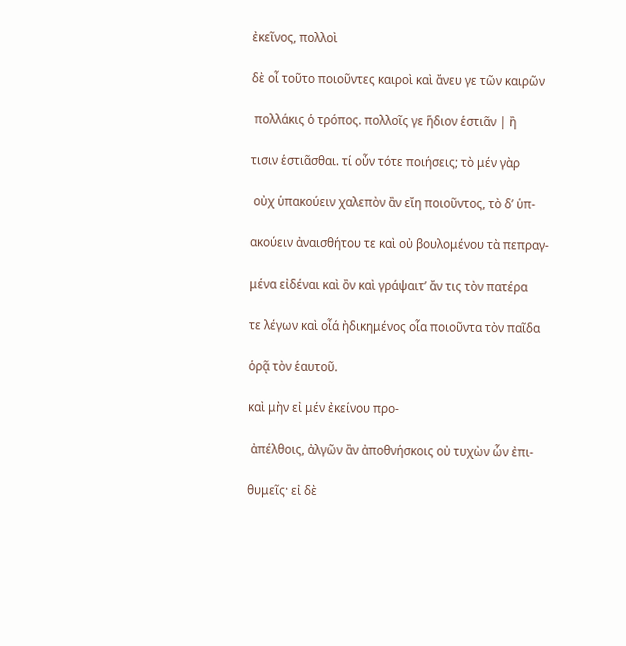ἐκεῖνος, πολλοὶ

δὲ οἶ τοῦτο ποιοῦντες καιροὶ καὶ ἄνευ γε τῶν καιρῶν

 πολλάκις ὁ τρόπος. πολλοῖς γε ἥδιον ἑστιᾶν | ἢ

τισιν ἑστιᾶσθαι. τί οὖν τότε ποιήσεις; τὸ μέν γὰρ

 οὐχ ὑπακούειν χαλεπὸν ἂν εἴη ποιοῦντος, τὸ δ’ ὑπ-

ακούειν ἀναισθήτου τε καὶ οὐ βουλομένου τὰ πεπραγ-

μένα εἰδέναι καὶ ὂν καὶ γράψαιτ’ ἄν τις τὸν πατέρα

τε λέγων καὶ οἶά ἠδικημένος οἷα ποιοῦντα τὸν παῖδα

ὁρᾷ τὸν ἑαυτοῦ.

καὶ μὴν εἰ μέν ἐκείνου προ-

 ἀπέλθοις, ἀλγῶν ἂν ἀποθνήσκοις οὐ τυχὼν ὧν ἐπι-

θυμεῖς· εἰ δὲ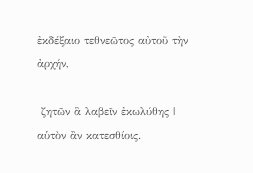ἐκδέξαιο τεθνεῶτος αὐτοῦ τὴν ἀρχήν,

 ζητῶν ἃ λαβεῖν ἐκωλύθης | αὑτὸν ἂν κατεσθίοις.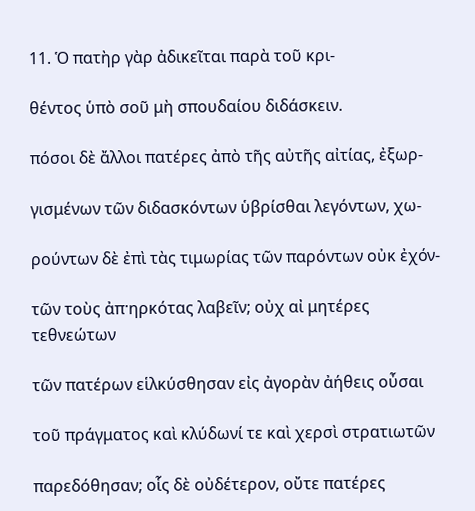11. Ὁ πατὴρ γὰρ ἀδικεῖται παρὰ τοῦ κρι-

θέντος ὑπὸ σοῦ μὴ σπουδαίου διδάσκειν.

πόσοι δὲ ἄλλοι πατέρες ἀπὸ τῆς αὐτῆς αἰτίας, ἐξωρ-

γισμένων τῶν διδασκόντων ὑβρίσθαι λεγόντων, χω-

ρούντων δὲ ἐπὶ τὰς τιμωρίας τῶν παρόντων οὐκ ἐχόν-

τῶν τοὺς ἀπ·ηρκότας λαβεῖν; οὐχ αἰ μητέρες τεθνεώτων

τῶν πατέρων εἱλκύσθησαν εἰς ἀγορὰν ἀήθεις οὖσαι

τοῦ πράγματος καὶ κλύδωνί τε καὶ χερσὶ στρατιωτῶν

παρεδόθησαν; οἷς δὲ οὐδέτερον‚ οὔτε πατέρες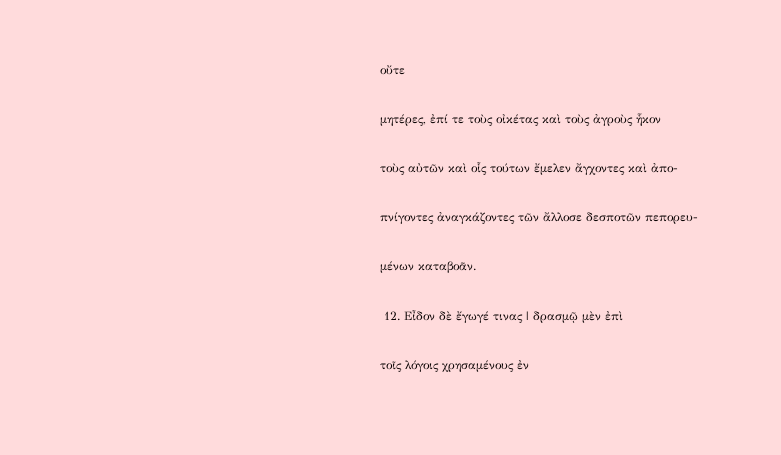οὔτε

μητέρες, ἐπί τε τοὺς οἰκέτας καὶ τοὺς ἀγροὺς ἧκον

τοὺς αὐτῶν καὶ οἷς τούτων ἔμελεν ἄγχοντες καὶ ἀπο-

πνίγοντες ἀναγκάζοντες τῶν ἄλλοσε δεσποτῶν πεπορευ-

μένων καταβοᾶν.

 12. Εἶδον δὲ ἔγωγέ τινας | δρασμῷ μὲν ἐπὶ

τοῖς λόγοις χρησαμένους ἐν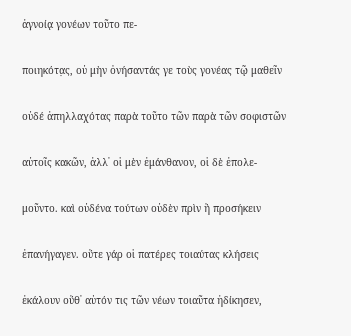ἀγνοίᾳ γονέων τοῦτο πε-

ποιηκότα̣ς, οὐ μὴν ὀνήσαντάς γε τοὺς γονέας τῷ μαθεῖν

οὐδέ ἀπηλλαχότας παρὰ τοῦτο τῶν παρὰ τῶν σοφιστῶν

αὐτοῖς κακῶν, ἀλλ᾿ οἱ μὲν ἐμάνθανον, οἱ δὲ ἐπολε-

μοῦντο. καὶ οὐδένα τούτων οὐδὲν πρὶν ἢ προσήκειν

ἐπανήγαγεν. οὔτε γάρ οἱ πατέρες τοιαύτας κλήσεις

ἐκάλουν οὔθ᾿ αὑτόν τις τῶν νέων τοιαῦτα ἠδίκησεν,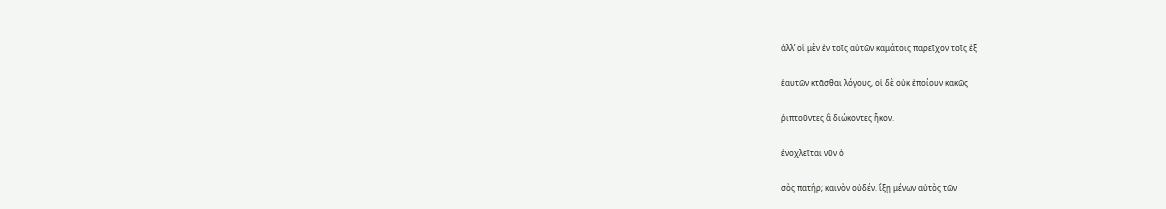ἀλλ’ οἱ μὲν ἐν τοῖς αὑτῶν καμάτοις παρεῖχον τοῖς ἐξ

ἑαυτῶν κτᾶσθαι λόγους, οἱ δὲ οὐκ ἐποίουν κακῶς

ῥιπτοῦντες ἃ διώκοντες ἧκον.

ἐνοχλεῖται νῦν ὁ

σὸς πατήρ; καινὸν οὐδέν. ἵξῃ μένων αὐτὸς τῶν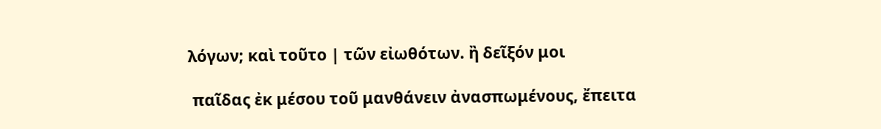λόγων; καὶ τοῦτο | τῶν εἰωθότων. ἢ δεῖξόν μοι

 παῖδας ἐκ μέσου τοῦ μανθάνειν ἀνασπωμένους, ἔπειτα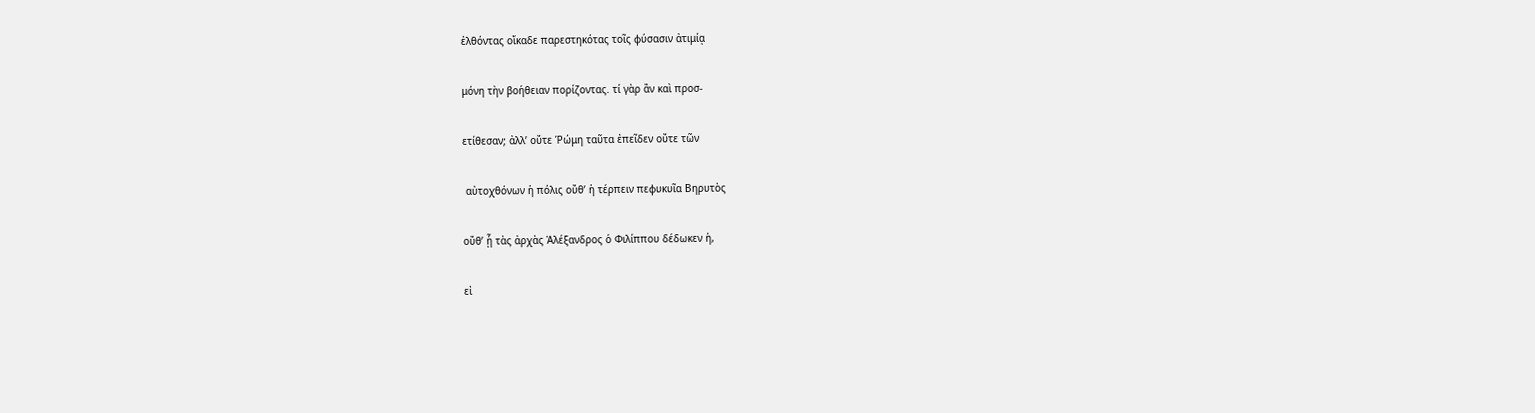ἐλθόντας οἴκαδε παρεστηκότας τοῖς φύσασιν ἀτιμίᾳ

μόνη τὴν βοήθειαν πορίζοντας. τί γὰρ ἂν καὶ προσ-

ετίθεσαν; ἀλλ’ οὔτε Ῥώμη ταῦτα ἐπεῖδεν οὔτε τῶν

 αὐτοχθόνων ἡ πόλις οὔθ’ ἡ τέρπειν πεφυκυῖα Βηρυτὸς

οὔθ’ ᾗ τὰς ἀρχὰς Ἀλέξανδρος ὁ Φιλίππου δέδωκεν ἡ,

εἰ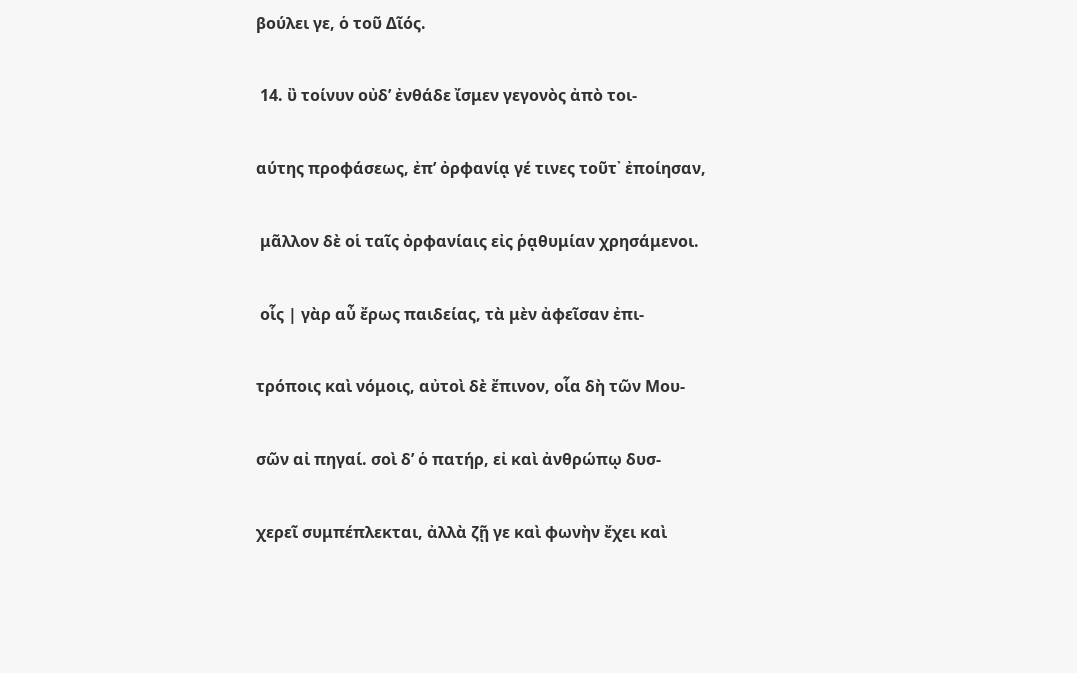βούλει γε, ὁ τοῦ Δῖός.

 14. ὒ τοίνυν οὐδ’ ἐνθάδε ἴσμεν γεγονὸς ἀπὸ τοι-

αύτης προφάσεως, ἐπ’ ὀρφανίᾳ γέ τινες τοῦτ᾿ ἐποίησαν,

 μᾶλλον δὲ οἱ ταῖς ὀρφανίαις εἰς ῥᾳθυμίαν χρησάμενοι.

 οἷς | γὰρ αὖ ἔρως παιδείας, τὰ μὲν ἀφεῖσαν ἐπι-

τρόποις καὶ νόμοις, αὐτοὶ δὲ ἔπινον, οἷα δὴ τῶν Μου-

σῶν αἰ πηγαί. σοὶ δ’ ὁ πατήρ, εἰ καὶ ἀνθρώπῳ δυσ-

χερεῖ συμπέπλεκται, ἀλλὰ ζῇ γε καὶ φωνὴν ἔχει καὶ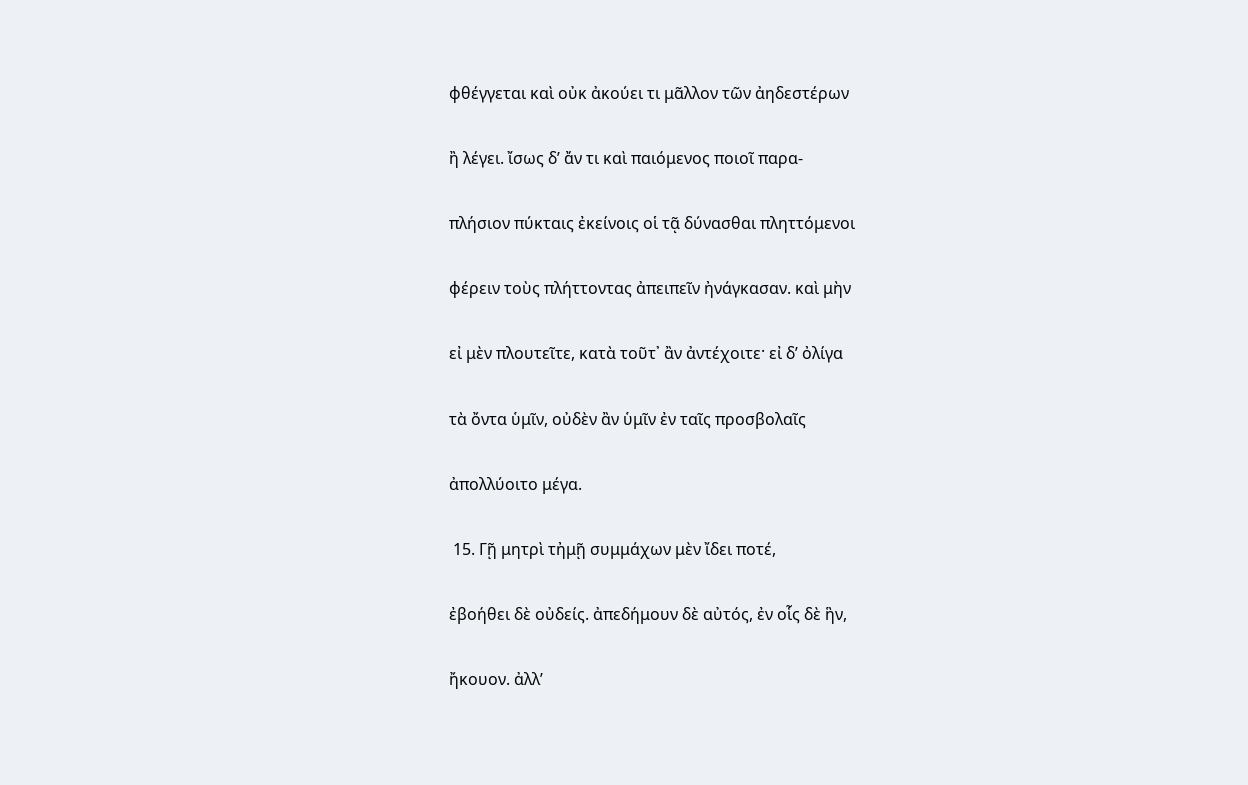φθέγγεται καὶ οὐκ ἀκούει τι μᾶλλον τῶν ἀηδεστέρων

ἢ λέγει. ἴσως δ’ ἄν τι καὶ παιόμενος ποιοῖ παρα-

πλήσιον πύκταις ἐκείνοις οἱ τᾷ δύνασθαι πληττόμενοι

φέρειν τοὺς πλήττοντας ἀπειπεῖν ἠνάγκασαν. καὶ μὴν

εἰ μὲν πλουτεῖτε, κατὰ τοῦτ᾿ ἂν ἀντέχοιτε· εἰ δ’ ὀλίγα

τὰ ὄντα ὑμῖν, οὐδὲν ἂν ὑμῖν ἐν ταῖς προσβολαῖς

ἀπολλύοιτο μέγα.

 15. Γῇ μητρὶ τἠμῇ συμμάχων μὲν ἴδει ποτέ,

ἐβοήθει δὲ οὐδείς. ἀπεδήμουν δὲ αὐτός, ἐν οἷς δὲ ἣν,

ἤκουον. ἀλλ’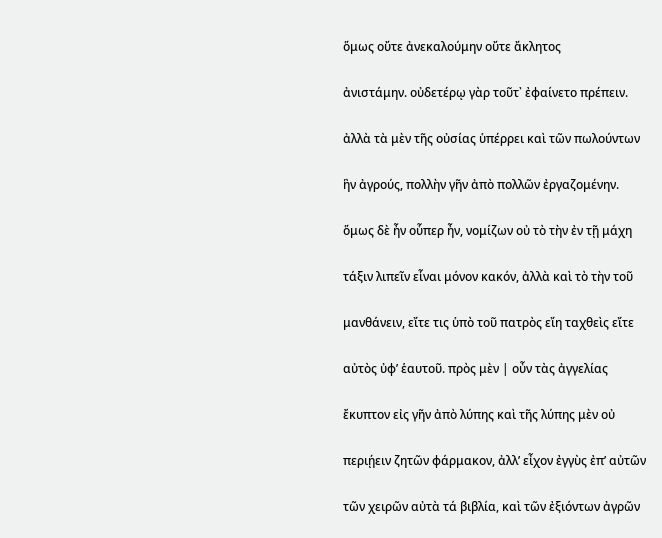ὅμως οὔτε ἀνεκαλούμην οὔτε ἄκλητος

ἀνιστάμην. οὐδετέρῳ γὰρ τοῦτ᾿ ἐφαίνετο πρέπειν.

ἀλλὰ τὰ μὲν τῆς οὐσίας ὑπέρρει καὶ τῶν πωλούντων

ἣν ἀγρούς, πολλὴν γῆν ἀπὸ πολλῶν ἐργαζομένην.

ὅμως δὲ ἦν οὗπερ ἦν, νομίζων οὐ τὸ τὴν ἐν τῇ μάχη

τάξιν λιπεῖν εἷναι μόνον κακόν, ἀλλὰ καὶ τὸ τὴν τοῦ

μανθάνειν, εἴτε τις ὑπὸ τοῦ πατρὸς εἴη ταχθεὶς εἴτε

αὐτὸς ὐφ’ ἑαυτοῦ. πρὸς μὲν | οὖν τὰς ἀγγελίας

ἔκυπτον εἰς γῆν ἀπὸ λύπης καὶ τῆς λύπης μὲν οὐ

περιῄειν ζητῶν φάρμακον, ἀλλ’ εἶχον ἐγγὺς ἐπ’ αὐτῶν

τῶν χειρῶν αὐτὰ τά βιβλία, καὶ τῶν ἐξιόντων ἀγρῶν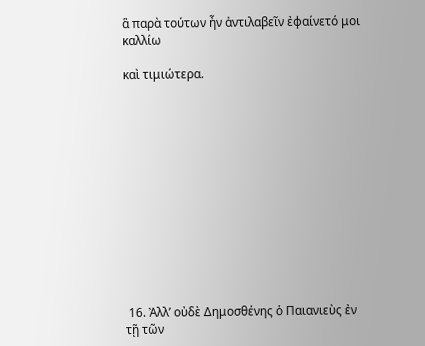ἃ παρὰ τούτων ἦν ἀντιλαβεῖν ἐφαίνετό μοι καλλίω

καὶ τιμιώτερα.













 16. Ἀλλ’ οὐδὲ Δημοσθένης ὁ Παιανιεὺς ἐν τῇ τῶν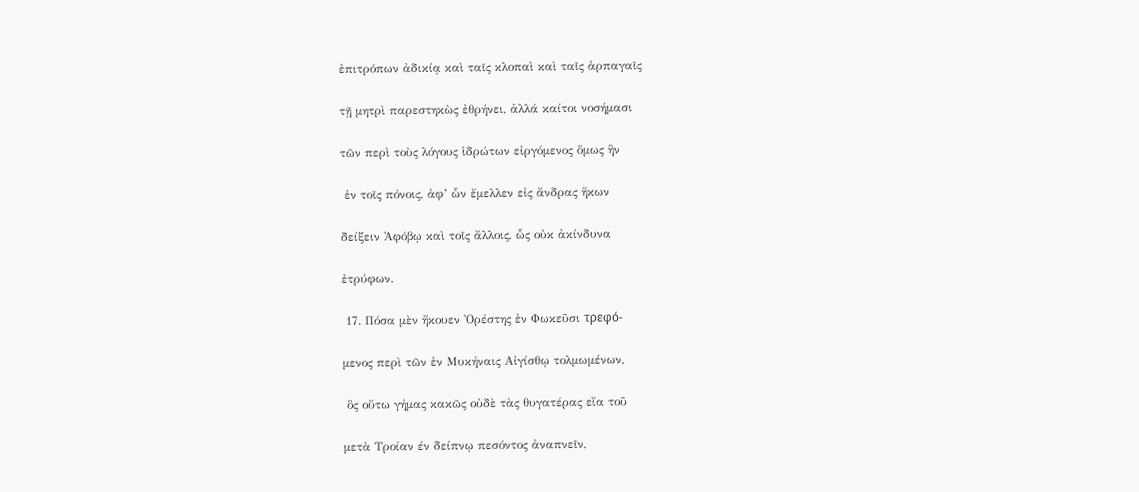ἐπιτρόπων ἀδικίᾳ καὶ ταῖς κλοπαὶ καὶ ταῖς ἁρπαγαῖς

τῇ μητρὶ παρεστηκὼς ἐθρήνει, ἀλλά καίτοι νοσήμασι

τῶν περὶ τοὺς λόγους ἱδρώτων εἰργόμενος ὅμως ἣν

 ἐν τοῖς πόνοις, ἀφ’ ὧν ἔμελλεν εἰς ἄνδρας ἥκων

δείξειν Ἀφόβῳ καὶ τοῖς ἄλλοις, ὧς οὐκ ἀκίνδυνα

ἐτρύφων.

 17. Πόσα μὲν ἤκουεν Ὀρέστης ἐν Φωκεῦσι τρεφό-

μενος περὶ τῶν ἐν Μυκήναις Αἰγίσθῳ τολμωμένων,

 ὃς οὕτω γήμας κακῶς οὐδὲ τὰς θυγατέρας εἴα τοῦ

μετὰ Τροίαν έν δείπνῳ πεσόντος ἀναπνεῖν,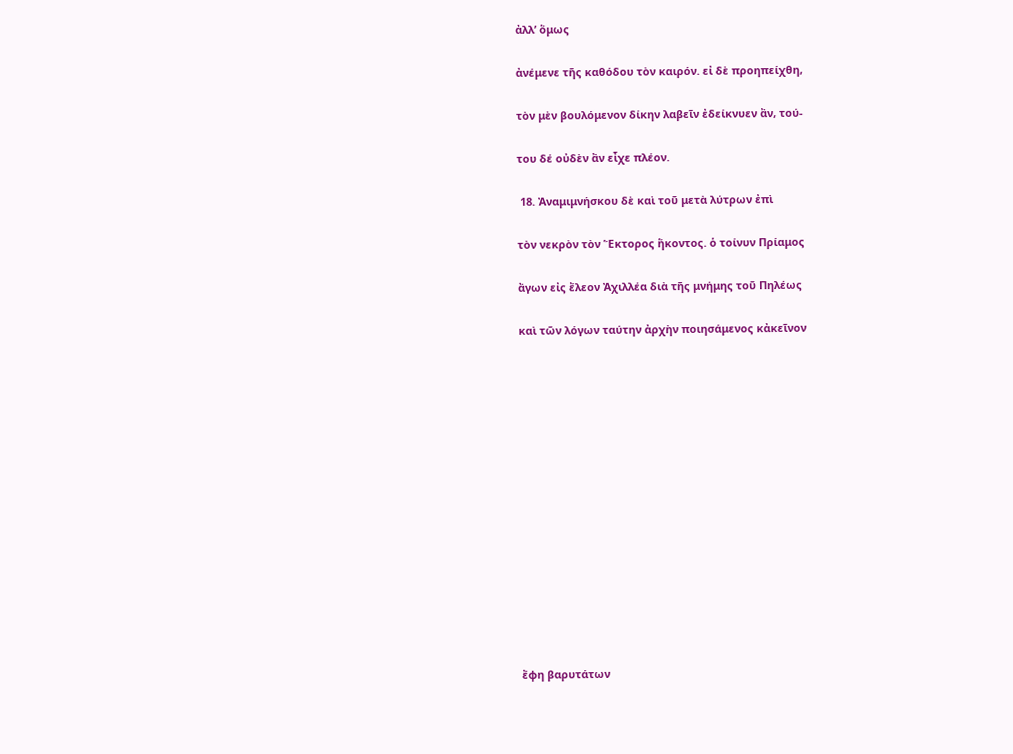ἀλλ’ ὅμως

ἀνέμενε τῆς καθόδου τὸν καιρόν. εἰ δὲ προηπείχθη,

τὸν μὲν βουλόμενον δίκην λαβεῖν ἐδείκνυεν ἂν, τού-

του δέ οὐδὲν ἂν εἶχε πλέον.

 18. Ἀναμιμνήσκου δὲ καὶ τοῦ μετὰ λύτρων ἐπὶ

τὸν νεκρὸν τὸν Ἕκτορος ἥκοντος. ὁ τοίνυν Πρίαμος

ἄγων εἰς ἔλεον Ἀχιλλέα διὰ τῆς μνήμης τοῦ Πηλέως

καὶ τῶν λόγων ταύτην ἀρχὴν ποιησάμενος κἀκεῖνον















ἔφη βαρυτάτων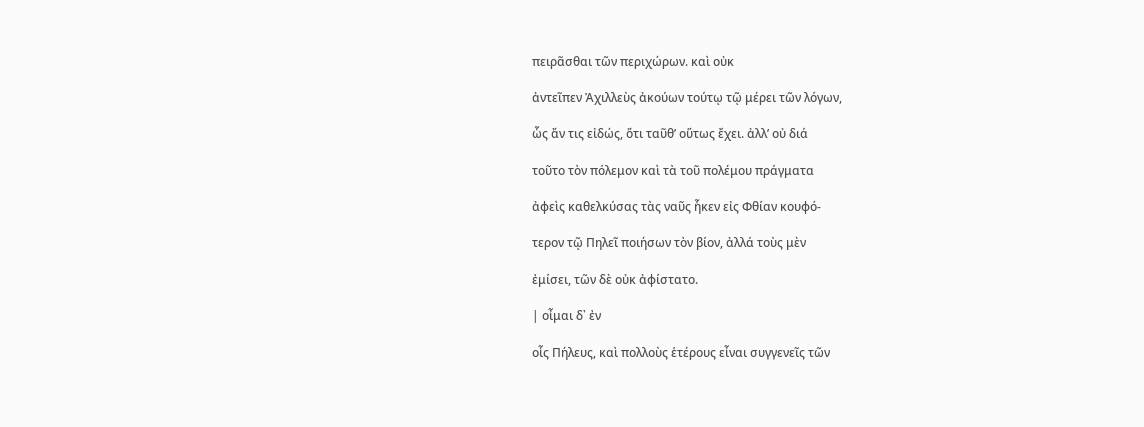πειρᾶσθαι τῶν περιχώρων. καὶ οὐκ

ἀντεῖπεν Ἀχιλλεὺς ἀκούων τούτῳ τῷ μέρει τῶν λόγων,

ὧς ἄν τις εἰδώς, ὅτι ταῦθ’ οὕτως ἔχει. ἀλλ’ οὐ διά

τοῦτο τὸν πόλεμον καὶ τὰ τοῦ πολέμου πράγματα

ἀφεὶς καθελκύσας τὰς ναῦς ἧκεν εἰς Φθίαν κουφό-

τερον τῷ Πηλεῖ ποιήσων τὸν βίον, ἀλλά τοὺς μὲν

ἐμίσει, τῶν δὲ οὐκ ἀφίστατο.

| οἶμαι δ᾿ ἐν

οἷς Πήλευς, καὶ πολλοὺς ἑτέρους εἶναι συγγενεῖς τῶν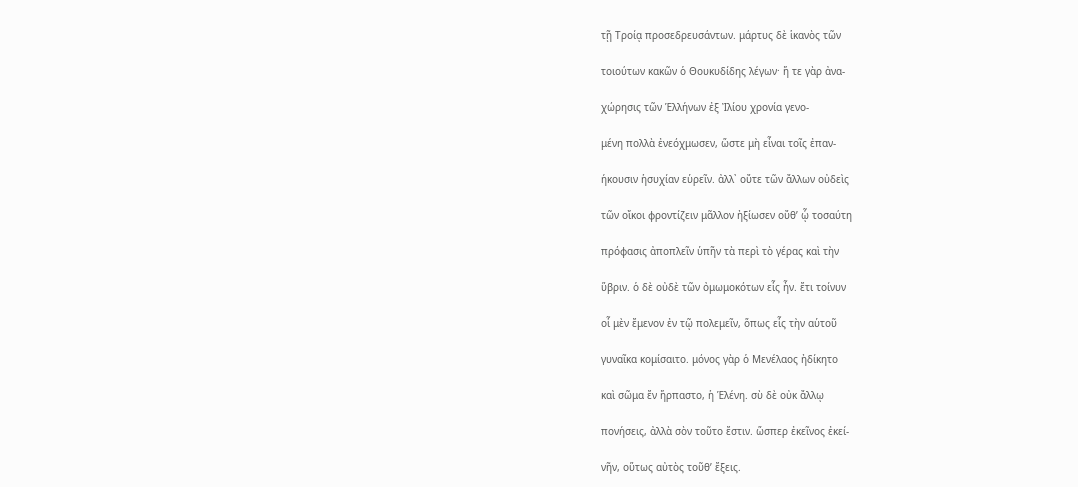τῇ Τροίᾳ προσεδρευσάντων. μάρτυς δὲ ἱκανὸς τῶν

τοιούτων κακῶν ὁ Θουκυδίδης λέγων· ἥ τε γὰρ ἀνα-

χώρησις τῶν Ἑλλήνων ἐξ Ἰλίου χρονία γενο-

μένη πολλὰ ἐνεόχμωσεν, ὥστε μὴ εἶναι τοῖς ἐπαν-

ήκουσιν ἡσυχίαν εὑρεῖν. ἀλλ᾿ οὔτε τῶν ἄλλων οὐδεὶς

τῶν οἴκοι φροντίζειν μᾶλλον ἠξίωσεν οὔθ’ ᾧ τοσαύτη

πρόφασις ἀποπλεῖν ὑπῆν τὰ περὶ τὸ γέρας καὶ τὴν

ὕβριν. ὁ δὲ οὐδὲ τῶν ὀμωμοκότων εἷς ἦν. ἔτι τοίνυν

οἷ μὲν ἔμενον ἐν τῷ πολεμεῖν, ὅπως εἷς τὴν αὑτοῦ

γυναῖκα κομίσαιτο. μόνος γὰρ ὁ Μενέλαος ἠδίκητο

καὶ σῶμα ἔν ἥρπαστο, ἡ Ἑλένη. σὺ δὲ οὐκ ἄλλῳ

πονήσεις, ἀλλὰ σὸν τοῦτο ἔστιν. ὥσπερ ἐκεῖνος ἐκεί-

νῆν, οὕτως αὐτὸς τοῦθ’ ἔξεις.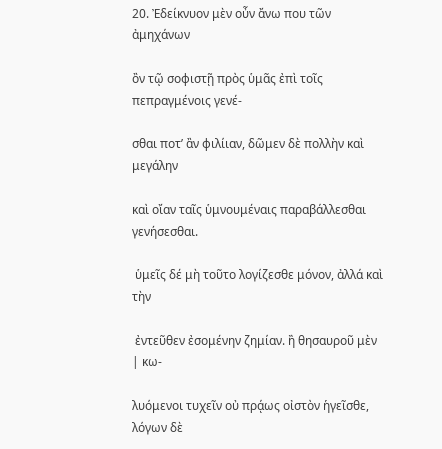20. Ἐδείκνυον μὲν οὖν ἄνω που τῶν ἀμηχάνων

ὂν τῷ σοφιστῇ πρὸς ὑμᾶς ἐπὶ τοῖς πεπραγμένοις γενέ-

σθαι ποτ’ ἂν φιλίιαν, δῶμεν δὲ πολλὴν καὶ μεγάλην

καὶ οἴαν ταῖς ὑμνουμέναις παραβάλλεσθαι γενήσεσθαι.

 ὑμεῖς δέ μὴ τοῦτο λογίζεσθε μόνον, ἀλλά καὶ τὴν

 ἐντεῦθεν ἐσομένην ζημίαν. ἢ θησαυροῦ μὲν | κω-

λυόμενοι τυχεῖν οὐ πρᾴως οἰστὸν ἡγεῖσθε, λόγων δὲ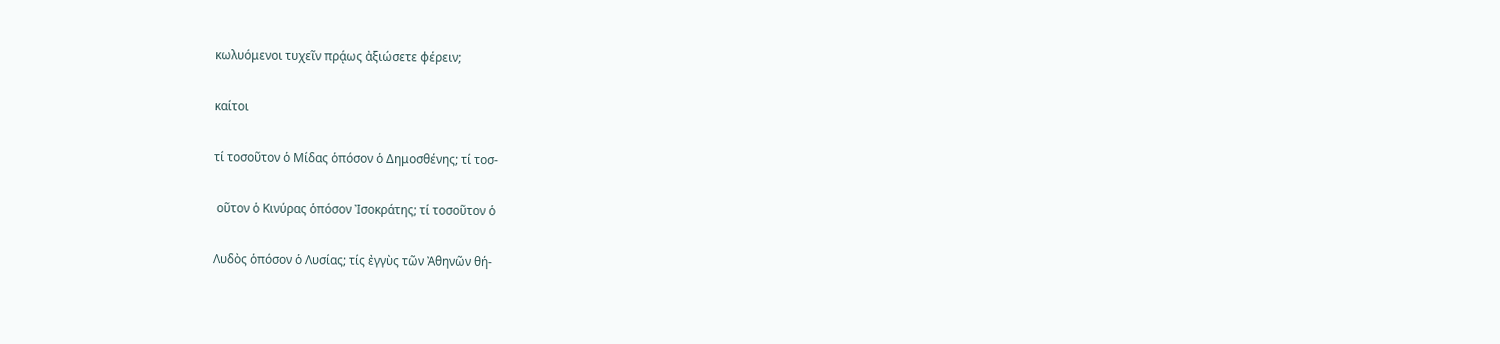κωλυόμενοι τυχεῖν πρᾴως ἀξιώσετε φέρειν;

καίτοι

τί τοσοῦτον ὁ Μίδας ὁπόσον ὁ Δημοσθένης; τί τοσ-

 οῦτον ὁ Κινύρας ὁπόσον Ἰσοκράτης; τί τοσοῦτον ὁ

Λυδὸς ὁπόσον ὁ Λυσίας; τίς ἐγγὺς τῶν Ἀθηνῶν θή-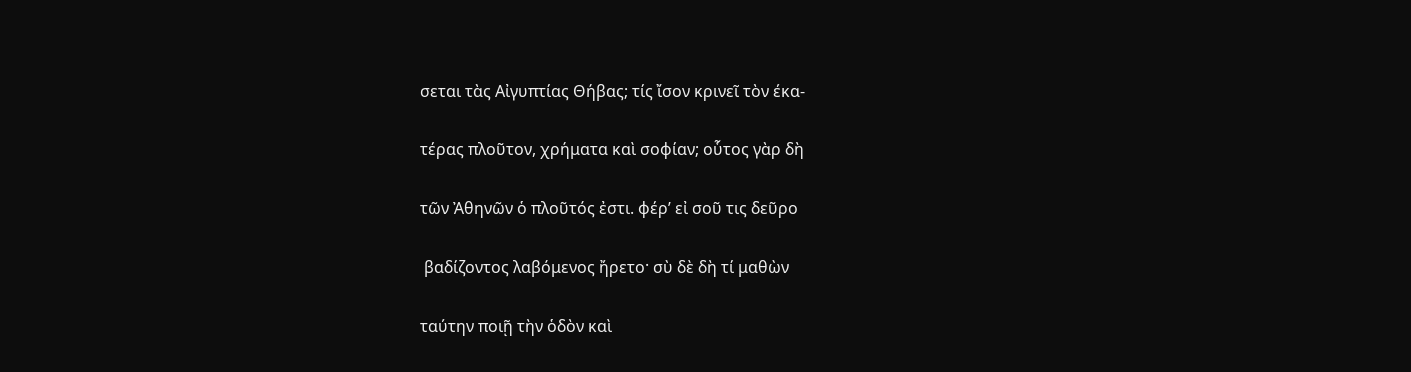σεται τὰς Αἰγυπτίας Θήβας; τίς ἴσον κρινεῖ τὸν έκα-

τέρας πλοῦτον, χρήματα καὶ σοφίαν; οὗτος γὰρ δὴ

τῶν Ἀθηνῶν ὁ πλοῦτός ἐστι. φέρ’ εἰ σοῦ τις δεῦρο

 βαδίζοντος λαβόμενος ἤρετο· σὺ δὲ δὴ τί μαθὼν

ταύτην ποιῇ τὴν ὁδὸν καὶ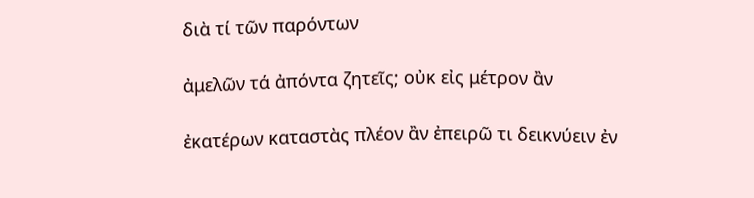διὰ τί τῶν παρόντων

ἀμελῶν τά ἀπόντα ζητεῖς; οὐκ εἰς μέτρον ἂν

ἐκατέρων καταστὰς πλέον ἂν ἐπειρῶ τι δεικνύειν ἐν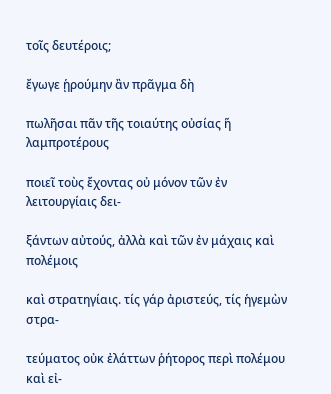τοῖς δευτέροις;

ἔγωγε ᾑρούμην ἂν πρᾶγμα δὴ

πωλῆσαι πᾶν τῆς τοιαύτης οὐσίας ἥ λαμπροτέρους

ποιεῖ τοὺς ἔχοντας οὐ μόνον τῶν ἐν λειτουργίαις δει-

ξάντων αὐτούς, ἀλλὰ καὶ τῶν ἐν μάχαις καὶ πολέμοις

καὶ στρατηγίαις. τίς γάρ ἀριστεύς, τίς ἡγεμὼν στρα-

τεύματος οὐκ ἐλάττων ῥήτορος περὶ πολέμου καὶ εἰ-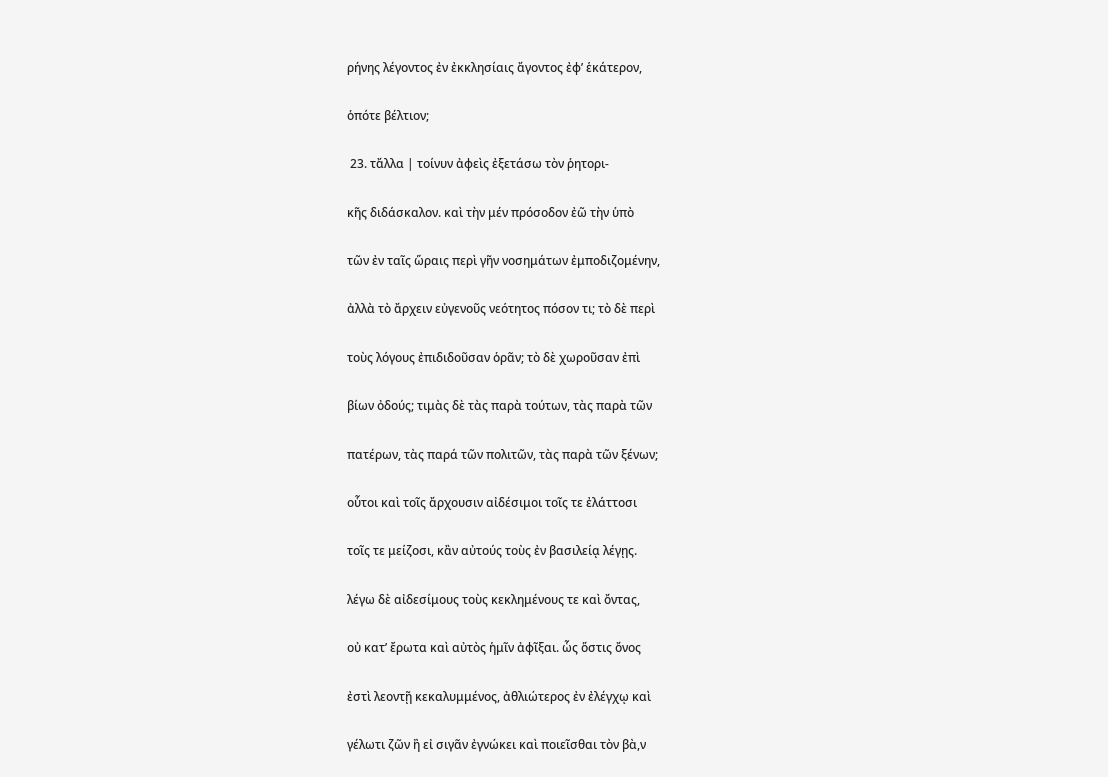ρήνης λέγοντος ἐν ἐκκλησίαις ἄγοντος ἐφ’ ἑκάτερον,

ὁπότε βέλτιον;

 23. τἄλλα | τοίνυν ἀφεὶς ἐξετάσω τὸν ῥητορι-

κῆς διδάσκαλον. καὶ τὴν μέν πρόσοδον ἐῶ τὴν ὑπὸ

τῶν ἐν ταῖς ὥραις περὶ γῆν νοσημάτων ἐμποδιζομένην,

ἀλλὰ τὸ ἄρχειν εὐγενοῦς νεότητος πόσον τι; τὸ δὲ περὶ

τοὺς λόγους ἐπιδιδοῦσαν ὁρᾶν; τὸ δὲ χωροῦσαν ἐπὶ

βίων ὀδούς; τιμὰς δὲ τὰς παρὰ τούτων, τὰς παρὰ τῶν

πατέρων, τὰς παρά τῶν πολιτῶν, τὰς παρὰ τῶν ξένων;

οὗτοι καὶ τοῖς ἄρχουσιν αἰδέσιμοι τοῖς τε ἐλάττοσι

τοῖς τε μείζοσι, κἂν αὐτούς τοὺς ἐν βασιλείᾳ λέγῃς.

λέγω δὲ αἰδεσίμους τοὺς κεκλημένους τε καὶ ὄντας,

οὐ κατ’ ἔρωτα καὶ αὐτὸς ἡμῖν ἀφῖξαι. ὧς ὅστις ὄνος

ἐστὶ λεοντῇ κεκαλυμμένος, ἀθλιώτερος ἐν ἐλέγχῳ καὶ

γέλωτι ζῶν ἢ εἰ σιγᾶν ἐγνώκει καὶ ποιεῖσθαι τὸν βὰ,ν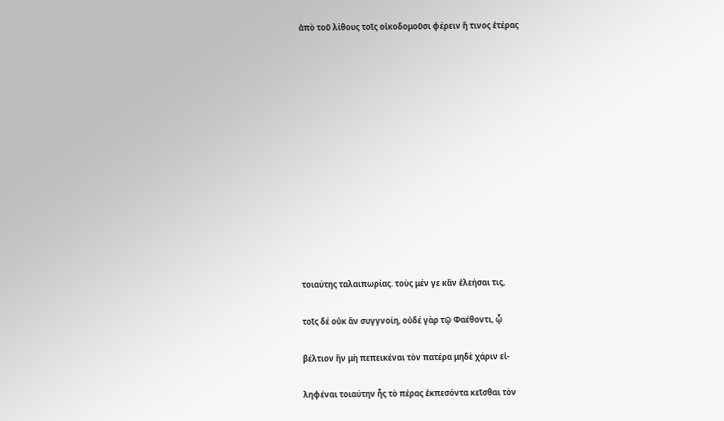ἀπὸ τοῦ λίθους τοῖς οἰκοδομοῦσι φέρειν ἤ τινος ἑτέρας













τοιαύτης ταλαιπωρίας. τοὺς μέν γε κἂν ἐλεήσαι τις,

τοῖς δέ οὐκ ἂν συγγνοίη, οὐδέ γὰρ τῷ Φαέθοντι, ᾧ

βέλτιον ἣν μὴ πεπεικέναι τὸν πατέρα μηδὲ χάριν εἰ-

ληφέναι τοιαύτην ἧς τὸ πέρας ἐκπεσόντα κεῖσθαι τὸν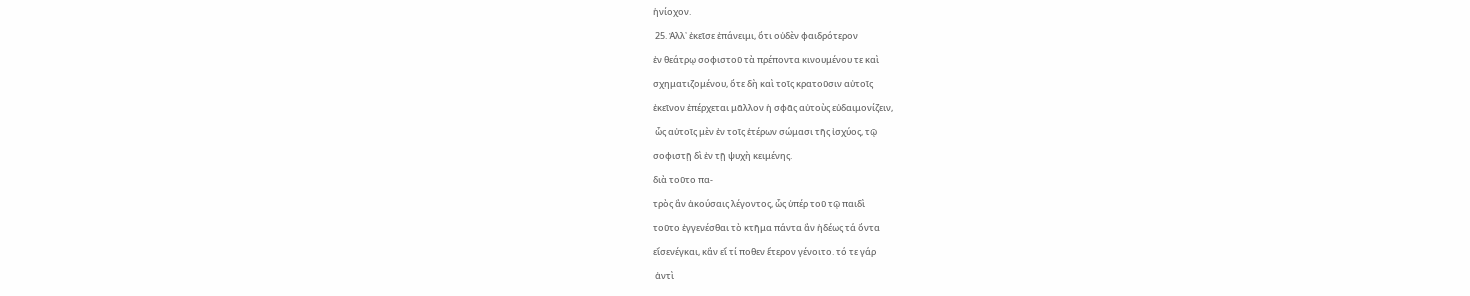ἡνίοχον.

 25. Ἀλλ᾿ ἐκεῖσε ἐπάνειμι, ὅτι οὐδὲν φαιδρότερον

ἐν θεάτρῳ σοφιστοῦ τὰ πρέποντα κινουμένου τε καὶ

σχηματιζομένου, ὅτε δὴ καὶ τοῖς κρατοῦσιν αὐτοῖς

ἐκεῖνον ἐπέρχεται μᾶλλον ἡ σφᾶς αὐτοὺς εὐδαιμονίζειν,

 ὧς αὐτοῖς μὲν ἐν τοῖς ἑτέρων σώμασι τῆς ἰσχύος, τῷ

σοφιστῇ δὶ ἐν τῇ ψυχὴ κειμένης.

διὰ τοῦτο πα-

τρὸς ἂν ἀκούσαις λέγοντος, ὧς ὑπέρ τοῦ τῷ παιδὶ

τοῦτο ἐγγενέσθαι τὸ κτῆμα πάντα ἂν ἡδέως τά ὄντα

εἴσενέγκαι, κἂν εἴ τί ποθεν ἕτερον γένοιτο. τό τε γάρ

 ἀντὶ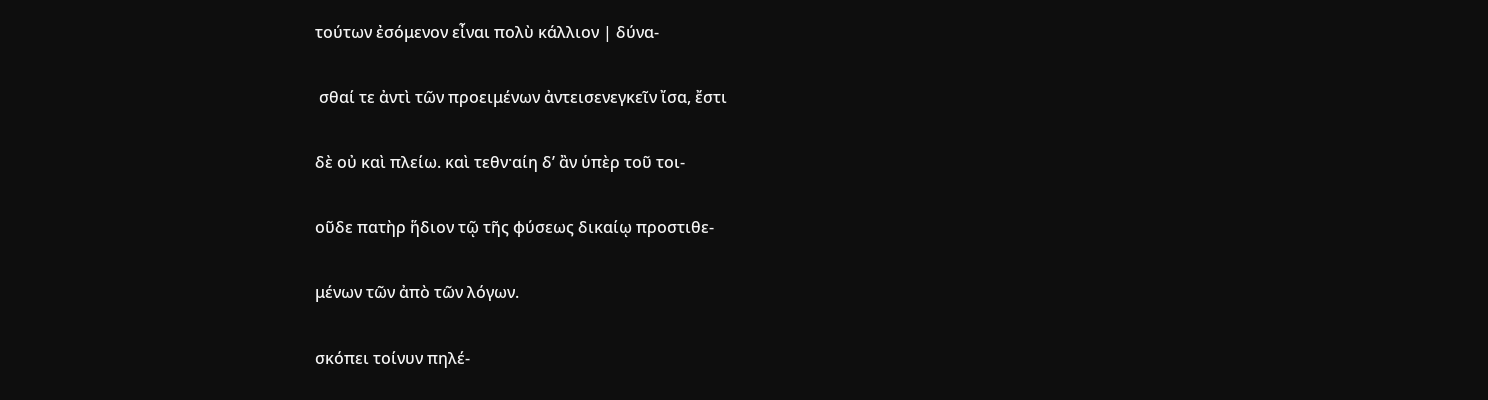τούτων ἐσόμενον εἶναι πολὺ κάλλιον | δύνα-

 σθαί τε ἀντὶ τῶν προειμένων ἀντεισενεγκεῖν ἴσα, ἔστι

δὲ οὐ καὶ πλείω. καὶ τεθν·αίη δ’ ἂν ὑπὲρ τοῦ τοι-

οῦδε πατὴρ ἥδιον τῷ τῆς φύσεως δικαίῳ προστιθε-

μένων τῶν ἀπὸ τῶν λόγων.

σκόπει τοίνυν πηλέ-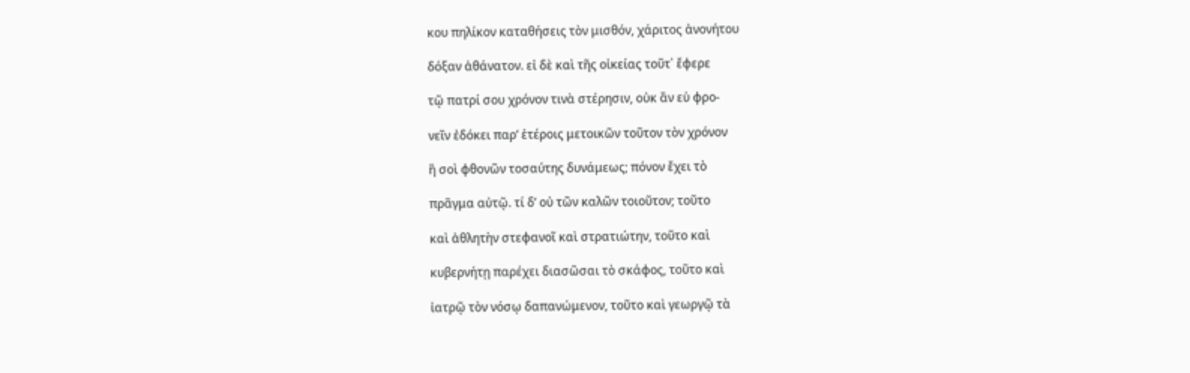κου πηλίκον καταθήσεις τὸν μισθόν, χάριτος ἀνονήτου

δόξαν ἀθάνατον. εἰ δὲ καὶ τῆς οἰκείας τοῦτ᾿ ἔφερε

τῷ πατρί σου χρόνον τινὰ στέρησιν, οὐκ ἂν εὑ φρο-

νεῖν ἐδόκει παρ’ ἑτέροις μετοικῶν τοῦτον τὸν χρόνον

ἢ σοὶ φθονῶν τοσαύτης δυνάμεως; πόνον ἔχει τὸ

πρᾶγμα αὐτῷ. τί δ’ οὐ τῶν καλῶν τοιοῦτον; τοῦτο

καὶ ἀθλητὴν στεφανοῖ καὶ στρατιώτην, τοῦτο καὶ

κυβερνήτῃ παρέχει διασῶσαι τὸ σκάφος, τοῦτο καὶ

ἰατρῷ τὸν νόσῳ δαπανώμενον, τοῦτο καὶ γεωργῷ τὰ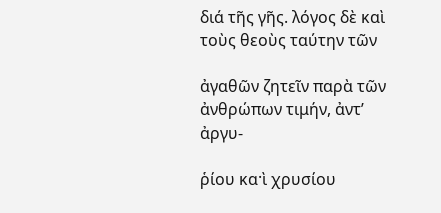διά τῆς γῆς. λόγος δὲ καὶ τοὺς θεοὺς ταύτην τῶν

ἀγαθῶν ζητεῖν παρὰ τῶν ἀνθρώπων τιμήν, ἀντ’ ἀργυ-

ῥίου κα·ὶ χρυσίου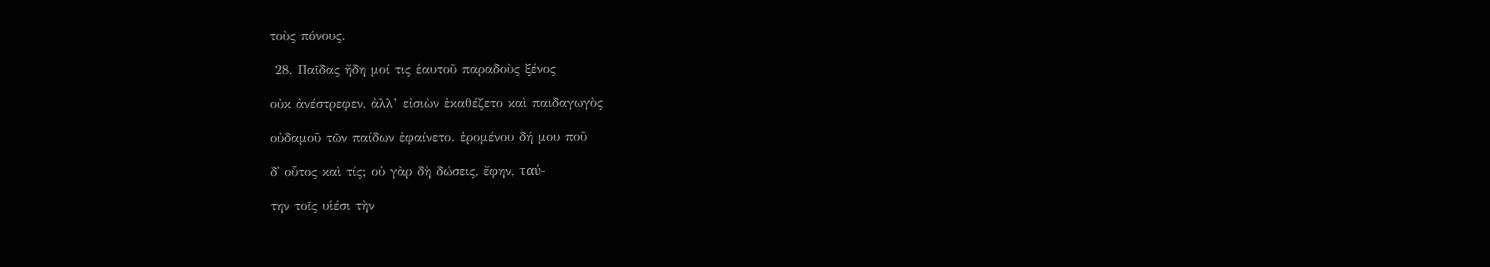τοὺς πόνους.

 28. Παῖδας ἤδη μοί τις ἑαυτοῦ παραδοὺς ξένος

οὐκ ἀνέστρεφεν, ἀλλ’ εἰσιὼν ἐκαθέζετο καὶ παιδαγωγὸς

οὐδαμοῦ τῶν παίδων ἐφαίνετο. ἐρομένου δή μου ποῦ

δ᾿ οὗτος καὶ τίς; οὐ γὰρ δὴ δώσεις, ἔφην, ταύ-

την τοῖς υἱέσι τὴν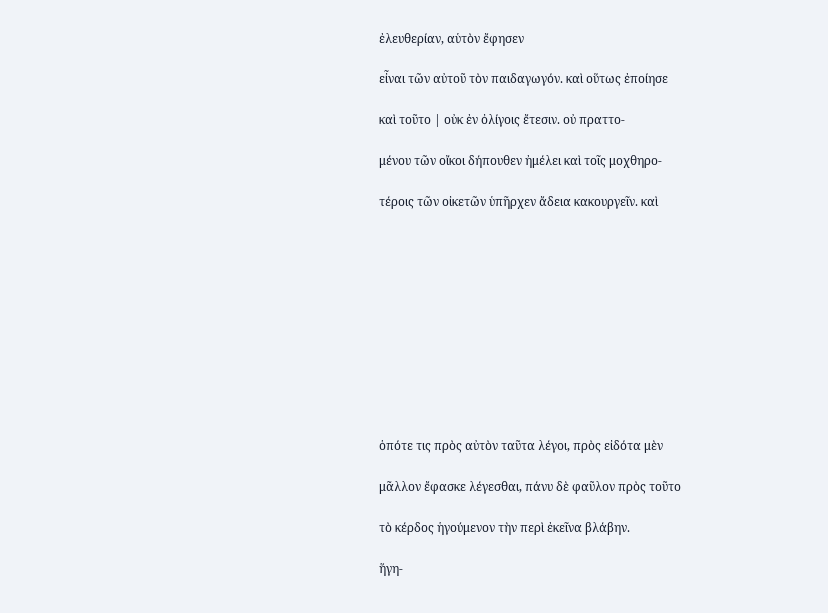ἐλευθερίαν, αὑτὸν ἔφησεν

εἶναι τῶν αὐτοῦ τὸν παιδαγωγόν. καὶ οὕτως ἐποίησε

καὶ τοῦτο | οὐκ ἐν ὀλίγοις ἔτεσιν. οὐ πραττο-

μένου τῶν οἴκοι δήπουθεν ἠμέλει καὶ τοῖς μοχθηρο-

τέροις τῶν οἰκετῶν ὑπῆρχεν ἄδεια κακουργεῖν. καὶ











ὁπότε τις πρὸς αὐτὸν ταῦτα λέγοι, πρὸς εἰδότα μὲν

μᾶλλον ἔφασκε λέγεσθαι, πάνυ δὲ φαῦλον πρὸς τοῦτο

τὸ κέρδος ἡγούμενον τὴν περὶ ἐκεῖνα βλάβην.

ἥγη-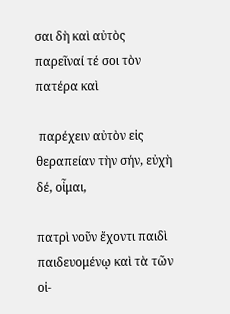σαι δὴ καὶ αὐτὸς παρεῖναί τέ σοι τὸν πατέρα καὶ

 παρέχειν αὐτὸν εἰς θεραπείαν τὴν σήν, εὐχὴ δέ, οἶμαι,

πατρὶ νοῦν ἔχοντι παιδὶ παιδευομένῳ καὶ τὰ τῶν οἰ-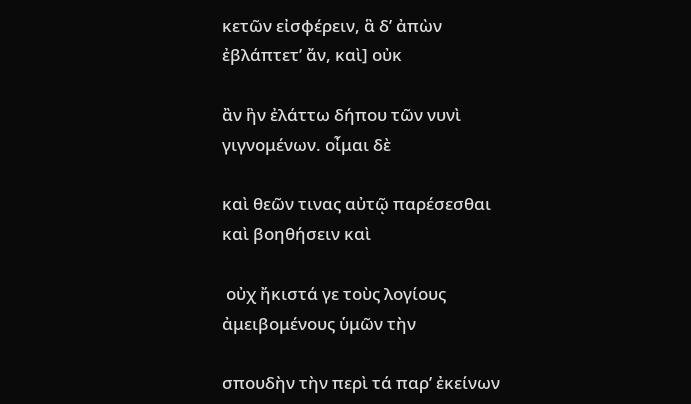κετῶν εἰσφέρειν, ἃ δ’ ἀπὼν ἐβλάπτετ’ ἄν, καὶ] οὐκ

ἂν ἣν ἐλάττω δήπου τῶν νυνὶ γιγνομένων. οἶμαι δὲ

καὶ θεῶν τινας αὐτῷ παρέσεσθαι καὶ βοηθήσειν καὶ

 οὐχ ἤκιστά γε τοὺς λογίους ἀμειβομένους ὑμῶν τὴν

σπουδὴν τὴν περὶ τά παρ’ ἐκείνων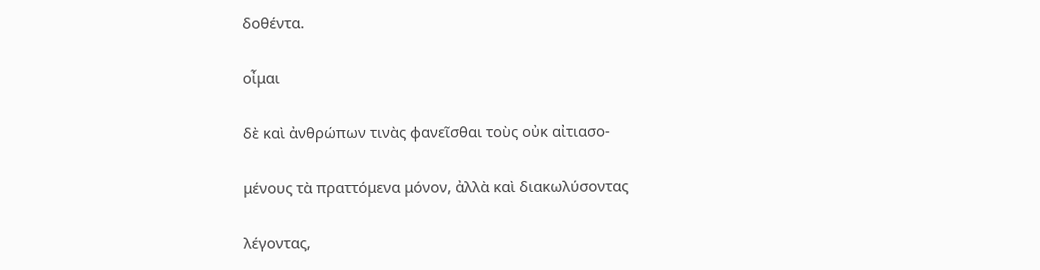δοθέντα.

οἶμαι

δὲ καὶ ἀνθρώπων τινὰς φανεῖσθαι τοὺς οὐκ αἰτιασο-

μένους τὰ πραττόμενα μόνον, ἀλλὰ καὶ διακωλύσοντας

λέγοντας,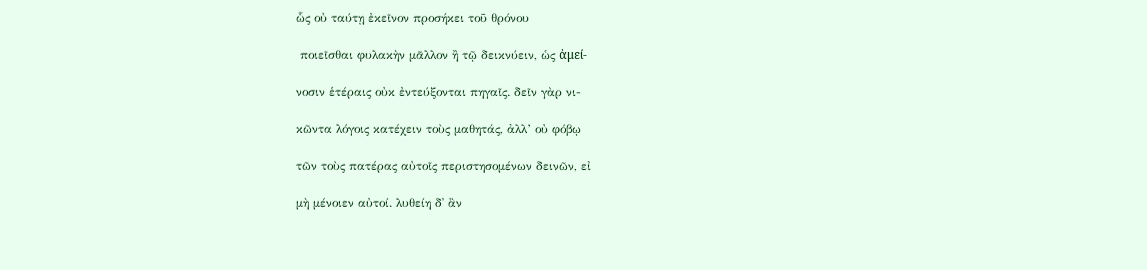ὧς οὐ ταύτῃ ἐκεῖνον προσήκει τοῦ θρόνου

 ποιεῖσθαι φυλακὴν μᾶλλον ἢ τῷ δεικνύειν, ὡς ἀμεί-

νοσιν ἑτέραις οὐκ ἐντεύξονται πηγαῖς. δεῖν γὰρ νι-

κῶντα λόγοις κατέχειν τοὺς μαθητάς, ἀλλ’ οὐ φόβῳ

τῶν τοὺς πατέρας αὐτοῖς περιστησομένων δεινῶν, εἰ

μὴ μένοιεν αὐτοί. λυθείη δ᾿ ἂν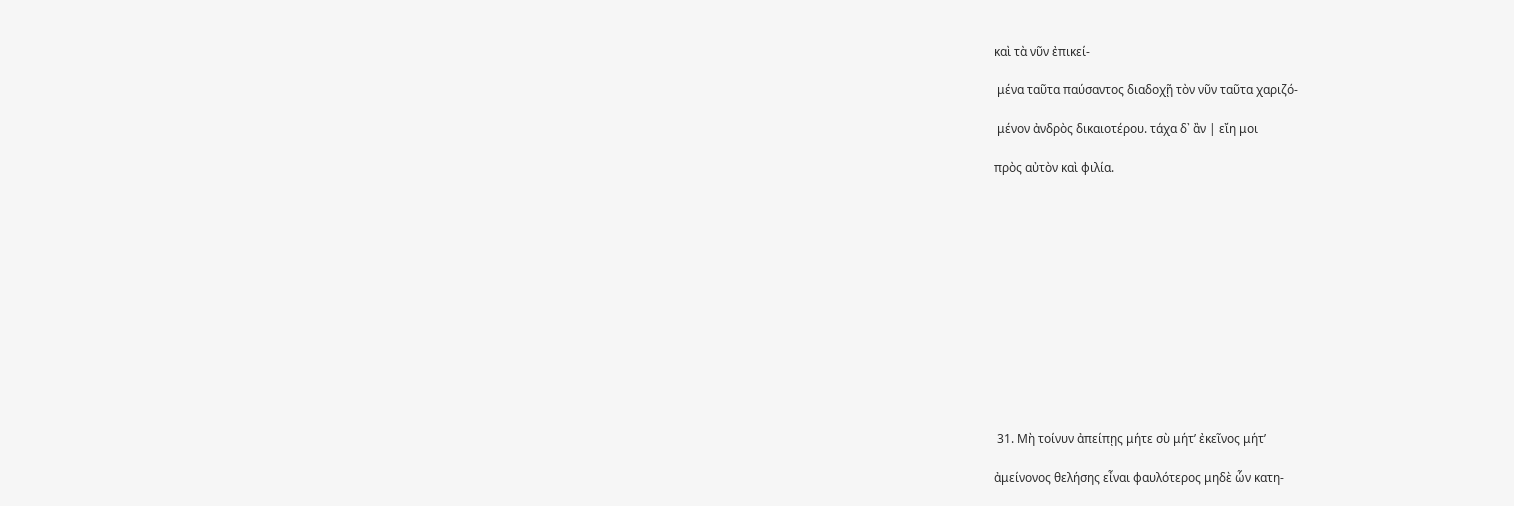καὶ τὰ νῦν ἐπικεί-

 μένα ταῦτα παύσαντος διαδοχῇ τὸν νῦν ταῦτα χαριζό-

 μένον ἀνδρὸς δικαιοτέρου. τάχα δ᾿ ἂν | εἴη μοι

πρὸς αὐτὸν καὶ φιλία.













 31. Μὴ τοίνυν ἀπείπῃς μήτε σὺ μήτ’ ἐκεῖνος μήτ’

ἀμείνονος θελήσης εἶναι φαυλότερος μηδὲ ὧν κατη-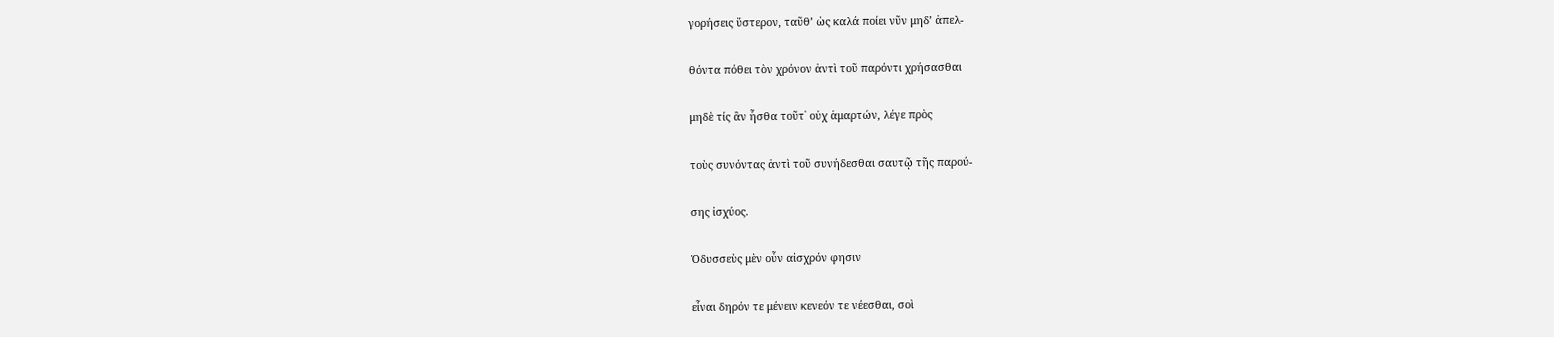γορήσεις ὕστερον, ταῦθ’ ὡς καλά ποίει νῦν μηδ’ ἀπελ-

θόντα πόθει τὸν χρόνον ἀντὶ τοῦ παρόντι χρήσασθαι

μηδὲ τίς ἂν ἧσθα τοῦτ᾿ οὐχ ἁμαρτών, λέγε πρὸς

τοὺς συνόντας ἀντὶ τοῦ συνήδεσθαι σαυτῷ τῆς παρού-

σης ἰσχύος.

Ὀδυσσεὺς μὲν οὖν αἰσχρόν φησιν

εἷναι δηρόν τε μένειν κενεόν τε νέεσθαι, σοὶ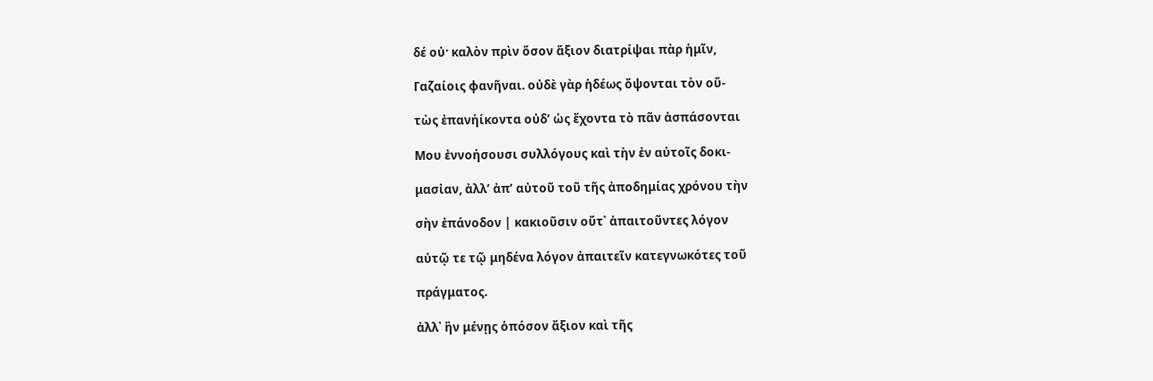δέ οὐ· καλὸν πρὶν ὅσον ἄξιον διατρίψαι πὰρ ἡμῖν,

Γαζαίοις φανῆναι. οὐδὲ γὰρ ἡδέως ὄψονται τὸν οὕ-

τὼς ἐπανήίκοντα οὐδ’ ὡς ἔχοντα τὸ πᾶν ἀσπάσονται

Μου ἐννοήσουσι συλλόγους καὶ τὴν ἐν αὐτοῖς δοκι-

μασἰαν, ἀλλ’ ἀπ’ αὐτοῦ τοῦ τῆς ἀποδημίας χρόνου τὴν

σὴν ἐπάνοδον | κακιοῦσιν οὔτ᾿ ἀπαιτοῦντες λόγον

αὐτῷ τε τῷ μηδένα λόγον ἀπαιτεῖν κατεγνωκότες τοῦ

πράγματος.

ἀλλ᾿ ἢν μένῃς ὁπόσον ἄξιον καὶ τῆς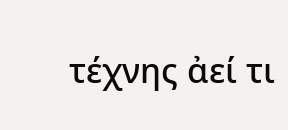τέχνης ἀεί τι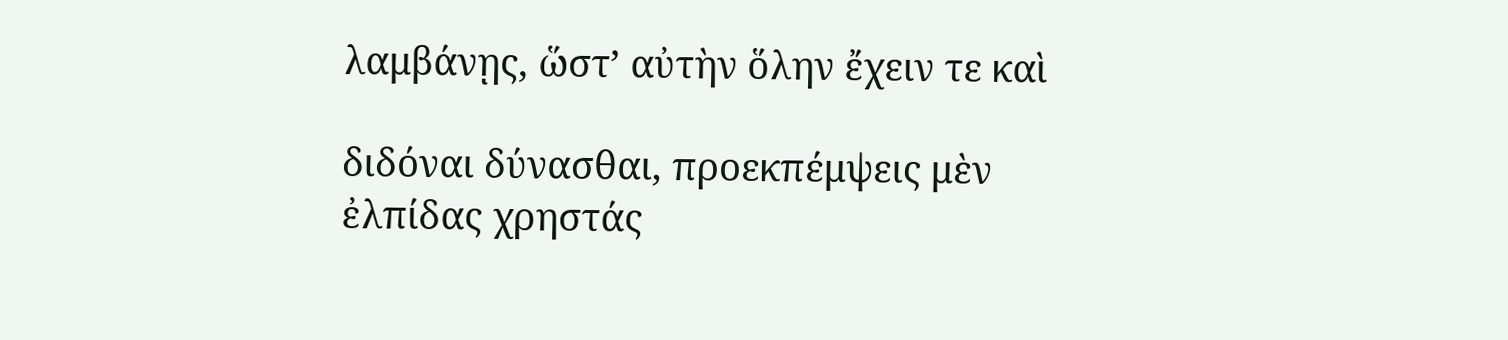λαμβάνῃς, ὥστ’ αὐτὴν ὅλην ἔχειν τε καὶ

διδόναι δύνασθαι, προεκπέμψεις μὲν ἐλπίδας χρηστάς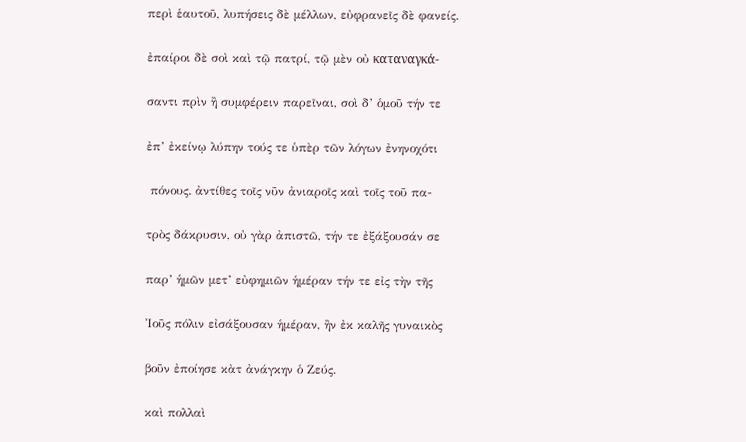περὶ ἑαυτοῦ, λυπήσεις δὲ μέλλων, εὐφρανεῖς δὲ φανείς.

ἐπαίροι δὲ σοὶ καὶ τῷ πατρί, τῷ μὲν οὐ καταναγκά-

σαντι πρὶν ἢ συμφέρειν παρεῖναι, σοὶ δ’ ὁμοῦ τήν τε

ἐπ’ ἐκείνῳ λύπην τούς τε ὑπὲρ τῶν λόγων ἐνηνοχότι

 πόνους. ἀντίθες τοῖς νῦν ἀνιαροῖς καὶ τοῖς τοῦ πα-

τρὸς δάκρυσιν, οὐ γὰρ ἀπιστῶ, τήν τε ἐξάξουσάν σε

παρ’ ἡμῶν μετ’ εὐφημιῶν ἡμέραν τήν τε εἰς τὴν τῆς

Ἰοῦς πόλιν εἰσάξουσαν ἡμέραν, ἢν ἐκ καλῆς γυναικὸς

βοῦν ἐποίησε κὰτ ἀνάγκην ὁ Ζεύς.

καὶ πολλαὶ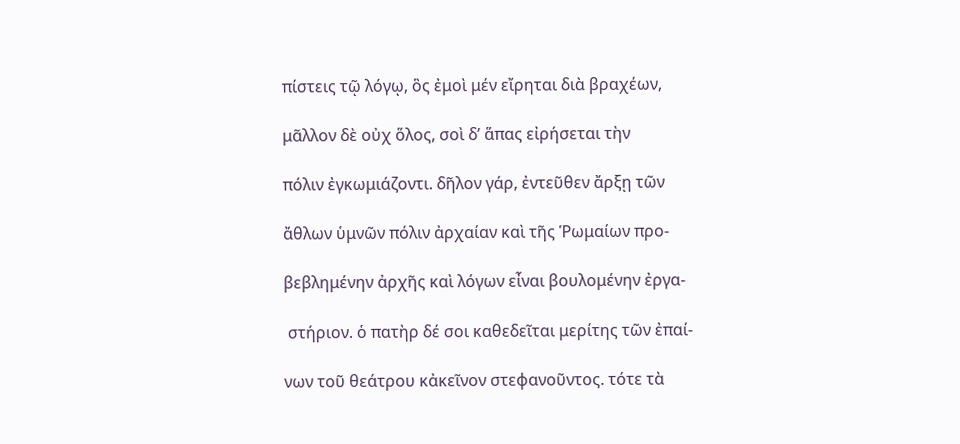πίστεις τῷ λόγῳ, ὃς ἐμοὶ μέν εἴρηται διὰ βραχέων,

μᾶλλον δὲ οὐχ ὅλος, σοὶ δ’ ἅπας εἰρήσεται τὴν

πόλιν ἐγκωμιάζοντι. δῆλον γάρ, ἐντεῦθεν ἄρξῃ τῶν

ἄθλων ὑμνῶν πόλιν ἀρχαίαν καὶ τῆς Ῥωμαίων προ-

βεβλημένην ἀρχῆς καὶ λόγων εἶναι βουλομένην ἐργα-

 στήριον. ὁ πατὴρ δέ σοι καθεδεῖται μερίτης τῶν ἐπαί-

νων τοῦ θεάτρου κἀκεῖνον στεφανοῦντος. τότε τὰ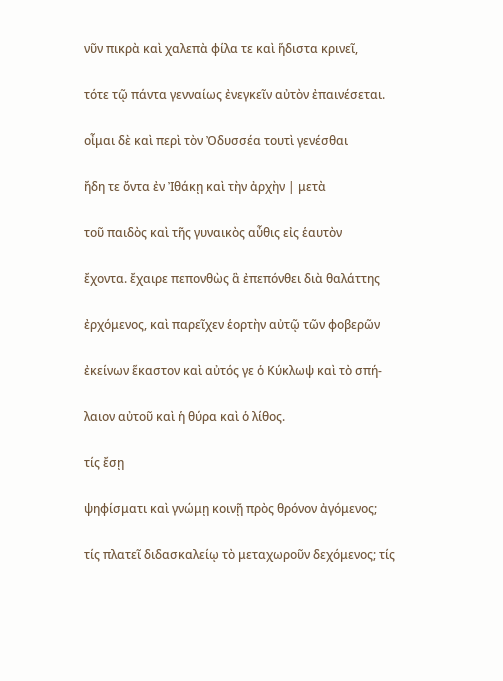νῦν πικρὰ καὶ χαλεπὰ φίλα τε καὶ ἥδιστα κρινεῖ,

τότε τῷ πάντα γενναίως ἐνεγκεῖν αὐτὸν ἐπαινέσεται.

οἶμαι δὲ καὶ περὶ τὸν Ὀδυσσέα τουτὶ γενέσθαι

ἤδη τε ὄντα ἐν Ἰθάκῃ καὶ τὴν ἀρχὴν | μετὰ

τοῦ παιδὸς καὶ τῆς γυναικὸς αὖθις εἰς ἑαυτὸν

ἔχοντα. ἔχαιρε πεπονθὼς ἃ ἐπεπόνθει διὰ θαλάττης

ἐρχόμενος, καὶ παρεῖχεν ἑορτὴν αὐτῷ τῶν φοβερῶν

ἐκείνων ἕκαστον καὶ αὐτός γε ὁ Κύκλωψ καὶ τὸ σπή-

λαιον αὐτοῦ καὶ ἡ θύρα καὶ ὁ λίθος.

τίς ἔσῃ

ψηφίσματι καὶ γνώμῃ κοινῇ πρὸς θρόνον ἀγόμενος;

τίς πλατεῖ διδασκαλείῳ τὸ μεταχωροῦν δεχόμενος; τίς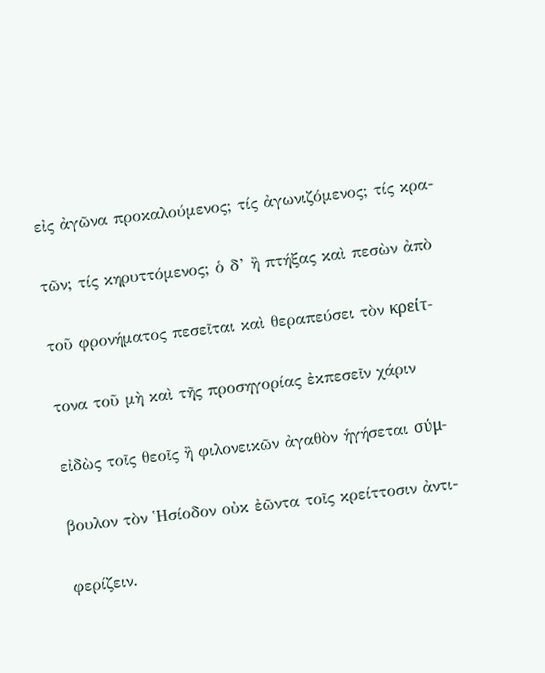εἰς ἀγῶνα προκαλούμενος; τίς ἀγωνιζόμενος; τίς κρα-

τῶν; τίς κηρυττόμενος; ὁ δ’ ἢ πτήξας καὶ πεσὼν ἀπὸ

τοῦ φρονήματος πεσεῖται καὶ θεραπεύσει τὸν κρείτ-

τονα τοῦ μὴ καὶ τῆς προσηγορίας ἐκπεσεῖν χάριν

εἰδὼς τοῖς θεοῖς ἢ φιλονεικῶν ἀγαθὸν ἡγήσεται σύμ-

βουλον τὸν Ἡσίοδον οὐκ ἐῶντα τοῖς κρείττοσιν ἀντι-

φερίζειν.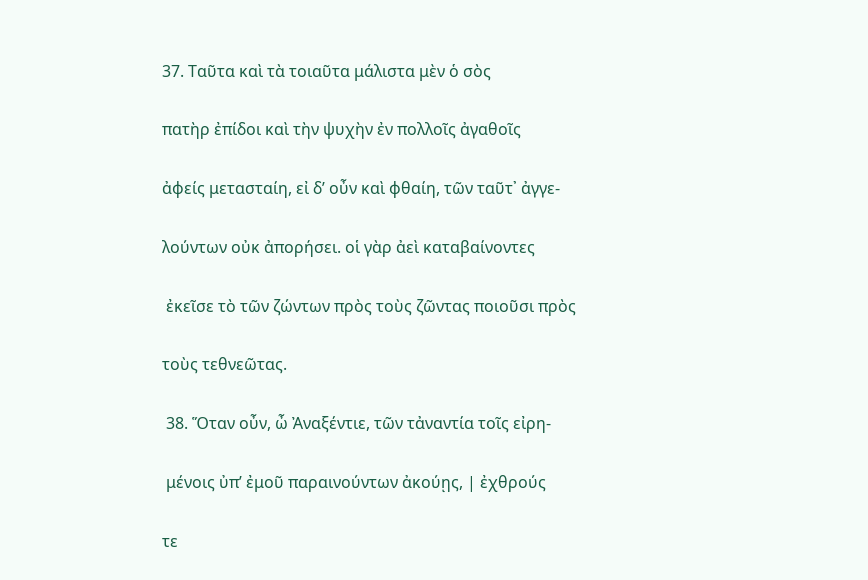37. Ταῦτα καὶ τὰ τοιαῦτα μάλιστα μὲν ὁ σὸς

πατὴρ ἐπίδοι καὶ τὴν ψυχὴν ἐν πολλοῖς ἀγαθοῖς

ἀφείς μετασταίη, εἰ δ’ οὖν καὶ φθαίη, τῶν ταῦτ᾿ ἀγγε-

λούντων οὐκ ἀπορήσει. οἱ γὰρ ἀεὶ καταβαίνοντες

 ἐκεῖσε τὸ τῶν ζώντων πρὸς τοὺς ζῶντας ποιοῦσι πρὸς

τοὺς τεθνεῶτας.

 38. Ὅταν οὖν, ὦ Ἀναξέντιε, τῶν τἀναντία τοῖς εἰρη-

 μένοις ὐπ’ ἐμοῦ παραινούντων ἀκούῃς, | ἐχθρούς

τε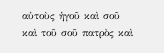αὐτοὺς ἡγοῦ καὶ σοῦ καὶ τοῦ σοῦ πατρὸς καὶ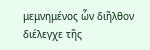μεμνημένος ὧν διῆλθον διέλεγχε τῆς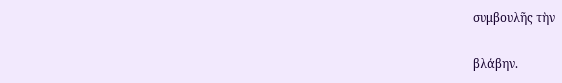συμβουλῆς τὴν

βλάβην.